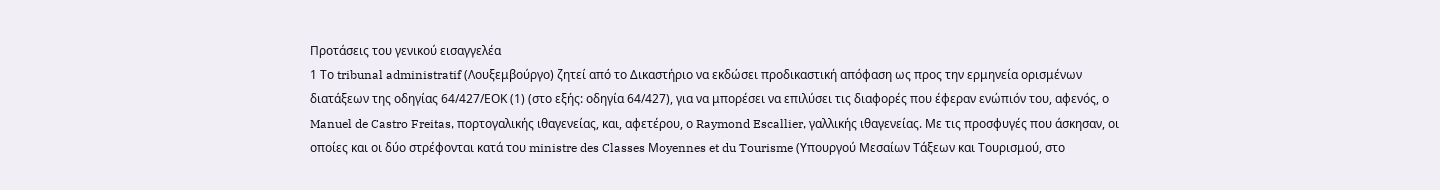Προτάσεις του γενικού εισαγγελέα
1 Το tribunal administratif (Λουξεμβούργο) ζητεί από το Δικαστήριο να εκδώσει προδικαστική απόφαση ως προς την ερμηνεία ορισμένων διατάξεων της οδηγίας 64/427/ΕΟΚ (1) (στο εξής: οδηγία 64/427), για να μπορέσει να επιλύσει τις διαφορές που έφεραν ενώπιόν του, αφενός, ο Manuel de Castro Freitas, πορτογαλικής ιθαγενείας, και, αφετέρου, ο Raymond Escallier, γαλλικής ιθαγενείας. Με τις προσφυγές που άσκησαν, οι οποίες και οι δύο στρέφονται κατά του ministre des Classes Μoyennes et du Tourisme (Υπουργού Μεσαίων Τάξεων και Τουρισμού, στο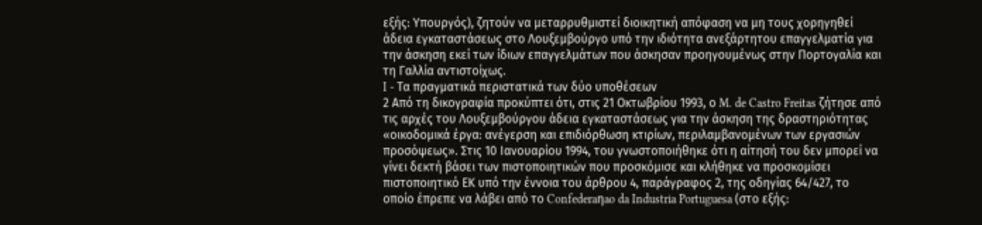εξής: Υπουργός), ζητούν να μεταρρυθμιστεί διοικητική απόφαση να μη τους χορηγηθεί άδεια εγκαταστάσεως στο Λουξεμβούργο υπό την ιδιότητα ανεξάρτητου επαγγελματία για την άσκηση εκεί των ίδιων επαγγελμάτων που άσκησαν προηγουμένως στην Πορτογαλία και τη Γαλλία αντιστοίχως.
I - Τα πραγματικά περιστατικά των δύο υποθέσεων
2 Από τη δικογραφία προκύπτει ότι, στις 21 Οκτωβρίου 1993, ο M. de Castro Freitas ζήτησε από τις αρχές του Λουξεμβούργου άδεια εγκαταστάσεως για την άσκηση της δραστηριότητας «οικοδομικά έργα: ανέγερση και επιδιόρθωση κτιρίων, περιλαμβανομένων των εργασιών προσόψεως». Στις 10 Ιανουαρίου 1994, του γνωστοποιήθηκε ότι η αίτησή του δεν μπορεί να γίνει δεκτή βάσει των πιστοποιητικών που προσκόμισε και κλήθηκε να προσκομίσει πιστοποιητικό ΕΚ υπό την έννοια του άρθρου 4, παράγραφος 2, της οδηγίας 64/427, το οποίο έπρεπε να λάβει από το Confederaηao da Industria Portuguesa (στο εξής: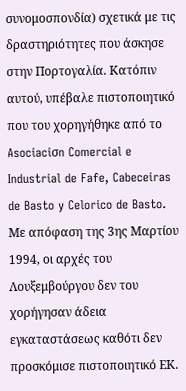συνομοσπονδία) σχετικά με τις δραστηριότητες που άσκησε στην Πορτογαλία. Κατόπιν αυτού, υπέβαλε πιστοποιητικό που του χορηγήθηκε από το Asociaciσn Comercial e Industrial de Fafe, Cabeceiras de Basto y Celorico de Basto. Με απόφαση της 3ης Μαρτίου 1994, οι αρχές του Λουξεμβούργου δεν του χορήγησαν άδεια εγκαταστάσεως καθότι δεν προσκόμισε πιστοποιητικό ΕΚ.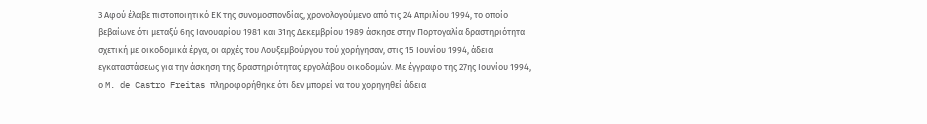3 Αφού έλαβε πιστοποιητικό ΕΚ της συνομοσπονδίας, χρονολογούμενο από τις 24 Απριλίου 1994, το οποίο βεβαίωνε ότι μεταξύ 6ης Ιανουαρίου 1981 και 31ης Δεκεμβρίου 1989 άσκησε στην Πορτογαλία δραστηριότητα σχετική με οικοδομικά έργα, οι αρχές του Λουξεμβούργου τού χορήγησαν, στις 15 Ιουνίου 1994, άδεια εγκαταστάσεως για την άσκηση της δραστηριότητας εργολάβου οικοδομών. Με έγγραφο της 27ης Ιουνίου 1994, ο M. de Castro Freitas πληροφορήθηκε ότι δεν μπορεί να του χορηγηθεί άδεια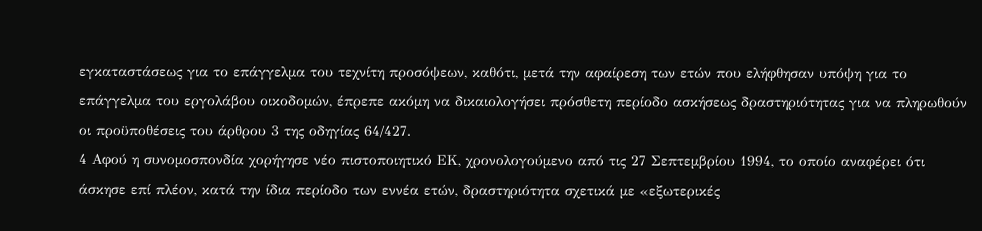εγκαταστάσεως για το επάγγελμα του τεχνίτη προσόψεων, καθότι, μετά την αφαίρεση των ετών που ελήφθησαν υπόψη για το επάγγελμα του εργολάβου οικοδομών, έπρεπε ακόμη να δικαιολογήσει πρόσθετη περίοδο ασκήσεως δραστηριότητας για να πληρωθούν οι προϋποθέσεις του άρθρου 3 της οδηγίας 64/427.
4 Αφού η συνομοσπονδία χορήγησε νέο πιστοποιητικό ΕΚ, χρονολογούμενο από τις 27 Σεπτεμβρίου 1994, το οποίο αναφέρει ότι άσκησε επί πλέον, κατά την ίδια περίοδο των εννέα ετών, δραστηριότητα σχετικά με «εξωτερικές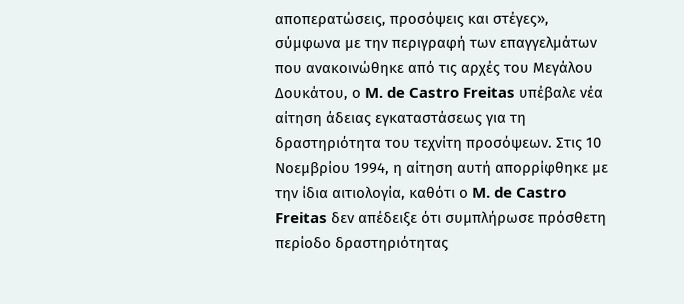αποπερατώσεις, προσόψεις και στέγες», σύμφωνα με την περιγραφή των επαγγελμάτων που ανακοινώθηκε από τις αρχές του Μεγάλου Δουκάτου, ο M. de Castro Freitas υπέβαλε νέα αίτηση άδειας εγκαταστάσεως για τη δραστηριότητα του τεχνίτη προσόψεων. Στις 10 Νοεμβρίου 1994, η αίτηση αυτή απορρίφθηκε με την ίδια αιτιολογία, καθότι ο M. de Castro Freitas δεν απέδειξε ότι συμπλήρωσε πρόσθετη περίοδο δραστηριότητας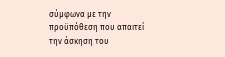σύμφωνα με την προϋπόθεση που απαιτεί την άσκηση του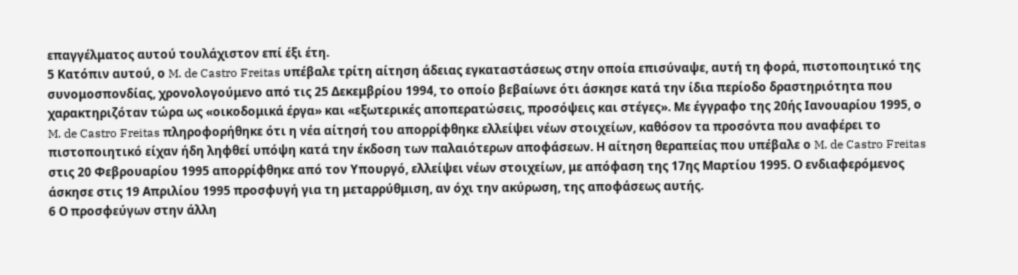επαγγέλματος αυτού τουλάχιστον επί έξι έτη.
5 Κατόπιν αυτού, ο M. de Castro Freitas υπέβαλε τρίτη αίτηση άδειας εγκαταστάσεως στην οποία επισύναψε, αυτή τη φορά, πιστοποιητικό της συνομοσπονδίας, χρονολογούμενο από τις 25 Δεκεμβρίου 1994, το οποίο βεβαίωνε ότι άσκησε κατά την ίδια περίοδο δραστηριότητα που χαρακτηριζόταν τώρα ως «οικοδομικά έργα» και «εξωτερικές αποπερατώσεις, προσόψεις και στέγες». Με έγγραφο της 20ής Ιανουαρίου 1995, ο M. de Castro Freitas πληροφορήθηκε ότι η νέα αίτησή του απορρίφθηκε ελλείψει νέων στοιχείων, καθόσον τα προσόντα που αναφέρει το πιστοποιητικό είχαν ήδη ληφθεί υπόψη κατά την έκδοση των παλαιότερων αποφάσεων. Η αίτηση θεραπείας που υπέβαλε ο M. de Castro Freitas στις 20 Φεβρουαρίου 1995 απορρίφθηκε από τον Υπουργό, ελλείψει νέων στοιχείων, με απόφαση της 17ης Μαρτίου 1995. Ο ενδιαφερόμενος άσκησε στις 19 Απριλίου 1995 προσφυγή για τη μεταρρύθμιση, αν όχι την ακύρωση, της αποφάσεως αυτής.
6 Ο προσφεύγων στην άλλη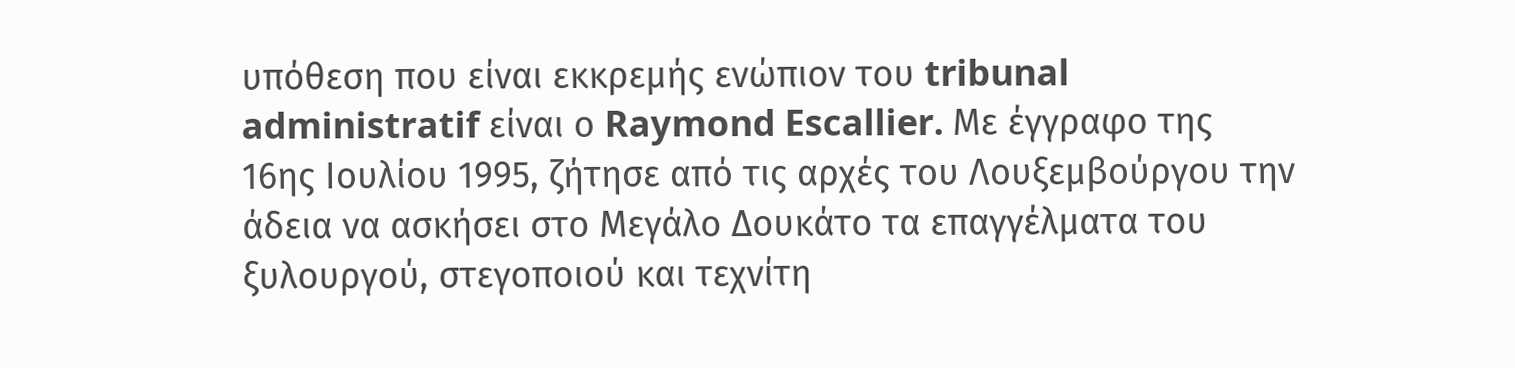υπόθεση που είναι εκκρεμής ενώπιον του tribunal administratif είναι ο Raymond Escallier. Με έγγραφο της 16ης Ιουλίου 1995, ζήτησε από τις αρχές του Λουξεμβούργου την άδεια να ασκήσει στο Μεγάλο Δουκάτο τα επαγγέλματα του ξυλουργού, στεγοποιού και τεχνίτη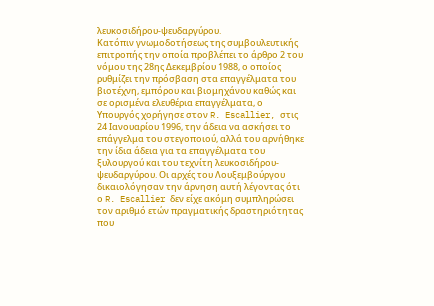λευκοσιδήρου-ψευδαργύρου.
Κατόπιν γνωμοδοτήσεως της συμβουλευτικής επιτροπής την οποία προβλέπει το άρθρο 2 του νόμου της 28ης Δεκεμβρίου 1988, ο οποίος ρυθμίζει την πρόσβαση στα επαγγέλματα του βιοτέχνη, εμπόρου και βιομηχάνου καθώς και σε ορισμένα ελευθέρια επαγγέλματα, ο Υπουργός χορήγησε στον R. Escallier, στις 24 Ιανουαρίου 1996, την άδεια να ασκήσει το επάγγελμα του στεγοποιού, αλλά του αρνήθηκε την ίδια άδεια για τα επαγγέλματα του ξυλουργού και του τεχνίτη λευκοσιδήρου-ψευδαργύρου. Οι αρχές του Λουξεμβούργου δικαιολόγησαν την άρνηση αυτή λέγοντας ότι ο R. Escallier δεν είχε ακόμη συμπληρώσει τον αριθμό ετών πραγματικής δραστηριότητας που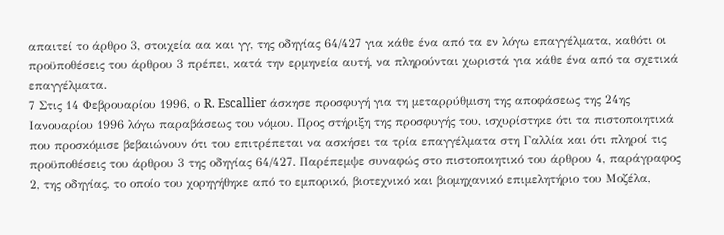απαιτεί το άρθρο 3, στοιχεία αα και γγ, της οδηγίας 64/427 για κάθε ένα από τα εν λόγω επαγγέλματα, καθότι οι προϋποθέσεις του άρθρου 3 πρέπει, κατά την ερμηνεία αυτή, να πληρούνται χωριστά για κάθε ένα από τα σχετικά επαγγέλματα.
7 Στις 14 Φεβρουαρίου 1996, ο R. Escallier άσκησε προσφυγή για τη μεταρρύθμιση της αποφάσεως της 24ης Ιανουαρίου 1996 λόγω παραβάσεως του νόμου. Προς στήριξη της προσφυγής του, ισχυρίστηκε ότι τα πιστοποιητικά που προσκόμισε βεβαιώνουν ότι του επιτρέπεται να ασκήσει τα τρία επαγγέλματα στη Γαλλία και ότι πληροί τις προϋποθέσεις του άρθρου 3 της οδηγίας 64/427. Παρέπεμψε συναφώς στο πιστοποιητικό του άρθρου 4, παράγραφος 2, της οδηγίας, το οποίο του χορηγήθηκε από το εμπορικό, βιοτεχνικό και βιομηχανικό επιμελητήριο του Μοζέλα,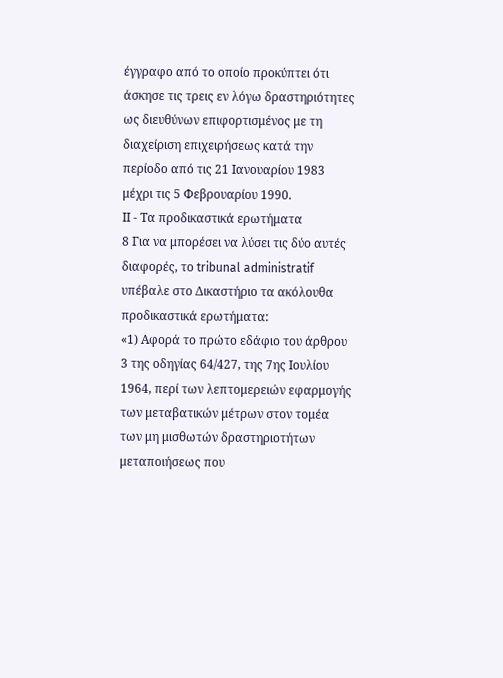έγγραφο από το οποίο προκύπτει ότι άσκησε τις τρεις εν λόγω δραστηριότητες ως διευθύνων επιφορτισμένος με τη διαχείριση επιχειρήσεως κατά την περίοδο από τις 21 Ιανουαρίου 1983 μέχρι τις 5 Φεβρουαρίου 1990.
ΙΙ - Τα προδικαστικά ερωτήματα
8 Για να μπορέσει να λύσει τις δύο αυτές διαφορές, το tribunal administratif υπέβαλε στο Δικαστήριο τα ακόλουθα προδικαστικά ερωτήματα:
«1) Αφορά το πρώτο εδάφιο του άρθρου 3 της οδηγίας 64/427, της 7ης Ιουλίου 1964, περί των λεπτομερειών εφαρμογής των μεταβατικών μέτρων στον τομέα των μη μισθωτών δραστηριοτήτων μεταποιήσεως που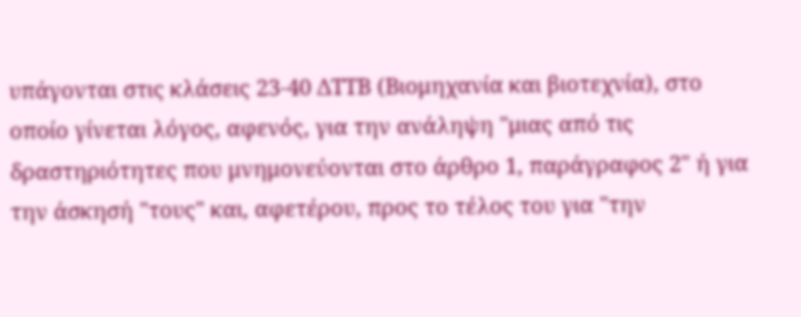υπάγονται στις κλάσεις 23-40 ΔΤΤΒ (Βιομηχανία και βιοτεχνία), στο οποίο γίνεται λόγος, αφενός, για την ανάληψη "μιας από τις δραστηριότητες που μνημονεύονται στο άρθρο 1, παράγραφος 2" ή για την άσκησή "τους" και, αφετέρου, προς το τέλος του για "την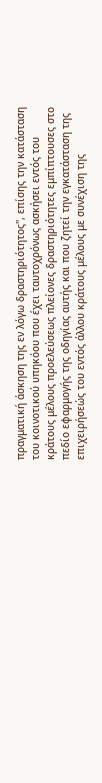πραγματική άσκηση της εν λόγω δραστηριότητος", επίσης την κατάσταση του κοινοτικού υπηκόου που έχει ταυτοχρόνως ασκήσει εντός του κράτους μέλους προελεύσεως πλείονες δραστηριότητες εμπίπτουσες στο πεδίο εφαρμογής της οδηγίας αυτής και που ζητεί την εγκατάσταση της επιχειρήσεώς του εντός άλλου κράτους μέλους με συνέχιση της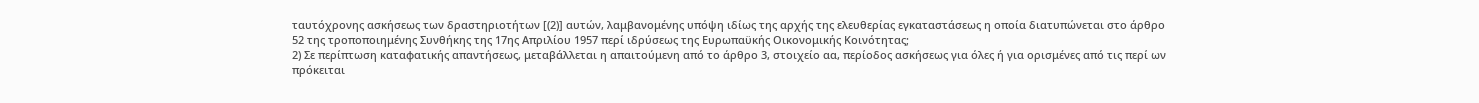ταυτόχρονης ασκήσεως των δραστηριοτήτων [(2)] αυτών, λαμβανομένης υπόψη ιδίως της αρχής της ελευθερίας εγκαταστάσεως η οποία διατυπώνεται στο άρθρο 52 της τροποποιημένης Συνθήκης της 17ης Απριλίου 1957 περί ιδρύσεως της Ευρωπαϋκής Οικονομικής Κοινότητας;
2) Σε περίπτωση καταφατικής απαντήσεως, μεταβάλλεται η απαιτούμενη από το άρθρο 3, στοιχείο αα, περίοδος ασκήσεως για όλες ή για ορισμένες από τις περί ων πρόκειται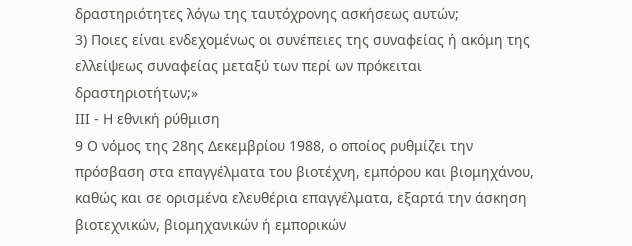δραστηριότητες λόγω της ταυτόχρονης ασκήσεως αυτών;
3) Ποιες είναι ενδεχομένως οι συνέπειες της συναφείας ή ακόμη της ελλείψεως συναφείας μεταξύ των περί ων πρόκειται δραστηριοτήτων;»
ΙΙΙ - Η εθνική ρύθμιση
9 Ο νόμος της 28ης Δεκεμβρίου 1988, ο οποίος ρυθμίζει την πρόσβαση στα επαγγέλματα του βιοτέχνη, εμπόρου και βιομηχάνου, καθώς και σε ορισμένα ελευθέρια επαγγέλματα, εξαρτά την άσκηση βιοτεχνικών, βιομηχανικών ή εμπορικών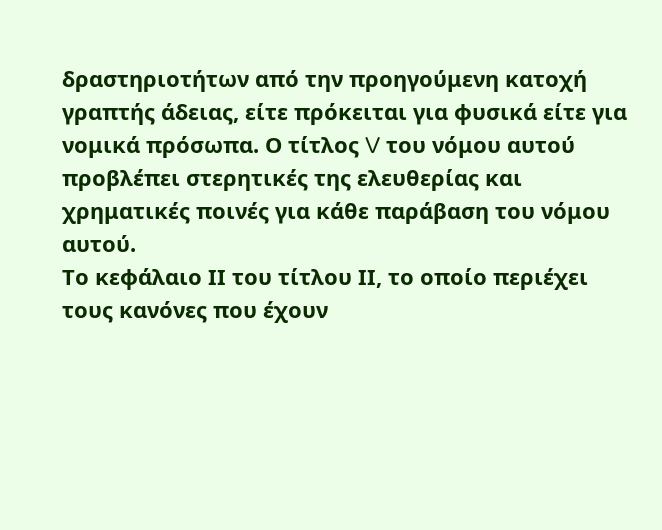δραστηριοτήτων από την προηγούμενη κατοχή γραπτής άδειας, είτε πρόκειται για φυσικά είτε για νομικά πρόσωπα. Ο τίτλος V του νόμου αυτού προβλέπει στερητικές της ελευθερίας και χρηματικές ποινές για κάθε παράβαση του νόμου αυτού.
Το κεφάλαιο ΙΙ του τίτλου ΙΙ, το οποίο περιέχει τους κανόνες που έχουν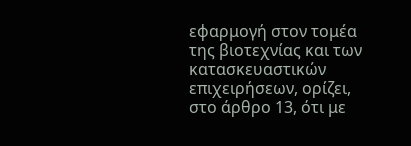εφαρμογή στον τομέα της βιοτεχνίας και των κατασκευαστικών επιχειρήσεων, ορίζει, στο άρθρο 13, ότι με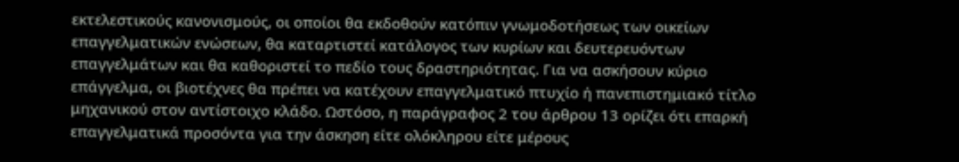εκτελεστικούς κανονισμούς, οι οποίοι θα εκδοθούν κατόπιν γνωμοδοτήσεως των οικείων επαγγελματικών ενώσεων, θα καταρτιστεί κατάλογος των κυρίων και δευτερευόντων επαγγελμάτων και θα καθοριστεί το πεδίο τους δραστηριότητας. Για να ασκήσουν κύριο επάγγελμα, οι βιοτέχνες θα πρέπει να κατέχουν επαγγελματικό πτυχίο ή πανεπιστημιακό τίτλο μηχανικού στον αντίστοιχο κλάδο. Ωστόσο, η παράγραφος 2 του άρθρου 13 ορίζει ότι επαρκή επαγγελματικά προσόντα για την άσκηση είτε ολόκληρου είτε μέρους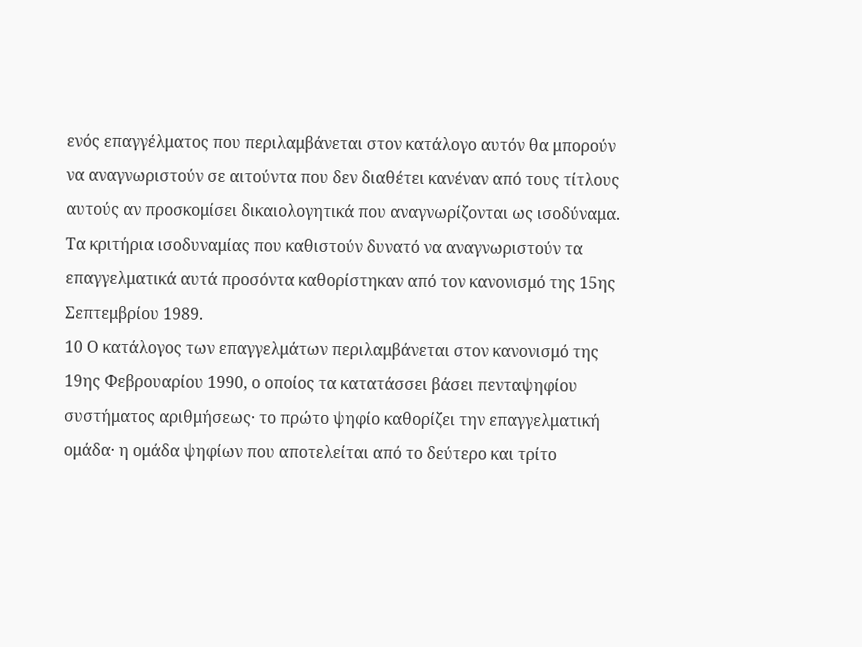ενός επαγγέλματος που περιλαμβάνεται στον κατάλογο αυτόν θα μπορούν να αναγνωριστούν σε αιτούντα που δεν διαθέτει κανέναν από τους τίτλους αυτούς αν προσκομίσει δικαιολογητικά που αναγνωρίζονται ως ισοδύναμα. Τα κριτήρια ισοδυναμίας που καθιστούν δυνατό να αναγνωριστούν τα επαγγελματικά αυτά προσόντα καθορίστηκαν από τον κανονισμό της 15ης Σεπτεμβρίου 1989.
10 Ο κατάλογος των επαγγελμάτων περιλαμβάνεται στον κανονισμό της 19ης Φεβρουαρίου 1990, ο οποίος τα κατατάσσει βάσει πενταψηφίου συστήματος αριθμήσεως· το πρώτο ψηφίο καθορίζει την επαγγελματική ομάδα· η ομάδα ψηφίων που αποτελείται από το δεύτερο και τρίτο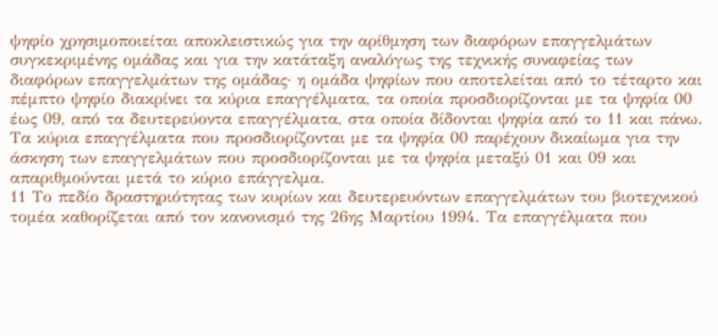ψηφίο χρησιμοποιείται αποκλειστικώς για την αρίθμηση των διαφόρων επαγγελμάτων συγκεκριμένης ομάδας και για την κατάταξη αναλόγως της τεχνικής συναφείας των διαφόρων επαγγελμάτων της ομάδας· η ομάδα ψηφίων που αποτελείται από το τέταρτο και πέμπτο ψηφίο διακρίνει τα κύρια επαγγέλματα, τα οποία προσδιορίζονται με τα ψηφία 00 έως 09, από τα δευτερεύοντα επαγγέλματα, στα οποία δίδονται ψηφία από το 11 και πάνω. Τα κύρια επαγγέλματα που προσδιορίζονται με τα ψηφία 00 παρέχουν δικαίωμα για την άσκηση των επαγγελμάτων που προσδιορίζονται με τα ψηφία μεταξύ 01 και 09 και απαριθμούνται μετά το κύριο επάγγελμα.
11 Το πεδίο δραστηριότητας των κυρίων και δευτερευόντων επαγγελμάτων του βιοτεχνικού τομέα καθορίζεται από τον κανονισμό της 26ης Μαρτίου 1994. Τα επαγγέλματα που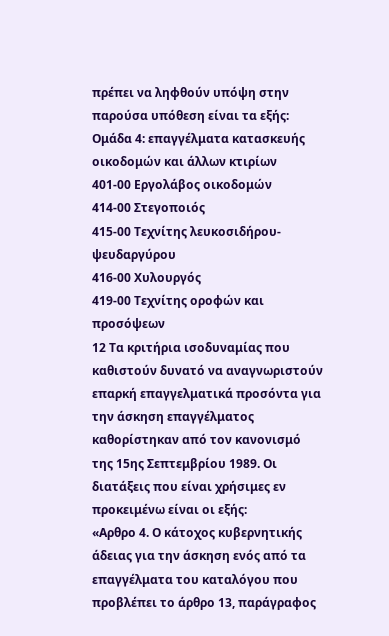πρέπει να ληφθούν υπόψη στην παρούσα υπόθεση είναι τα εξής:
Ομάδα 4: επαγγέλματα κατασκευής οικοδομών και άλλων κτιρίων
401-00 Εργολάβος οικοδομών
414-00 Στεγοποιός
415-00 Τεχνίτης λευκοσιδήρου-ψευδαργύρου
416-00 Χυλουργός
419-00 Τεχνίτης οροφών και προσόψεων
12 Τα κριτήρια ισοδυναμίας που καθιστούν δυνατό να αναγνωριστούν επαρκή επαγγελματικά προσόντα για την άσκηση επαγγέλματος καθορίστηκαν από τον κανονισμό της 15ης Σεπτεμβρίου 1989. Οι διατάξεις που είναι χρήσιμες εν προκειμένω είναι οι εξής:
«Αρθρο 4. Ο κάτοχος κυβερνητικής άδειας για την άσκηση ενός από τα επαγγέλματα του καταλόγου που προβλέπει το άρθρο 13, παράγραφος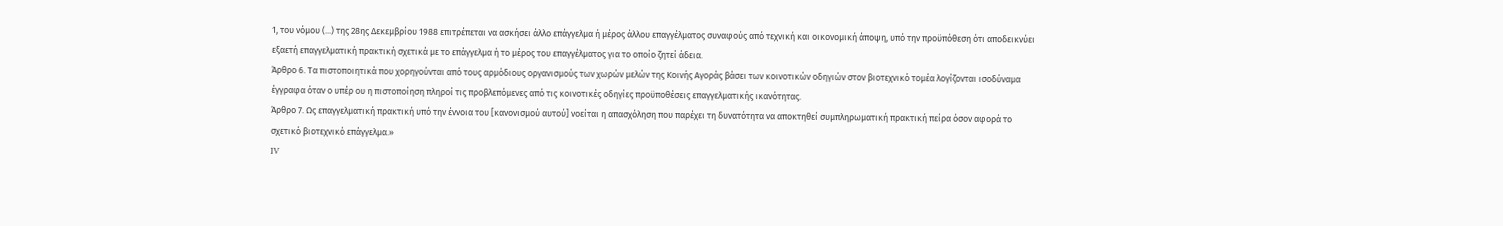1, του νόμου (...) της 28ης Δεκεμβρίου 1988 επιτρέπεται να ασκήσει άλλο επάγγελμα ή μέρος άλλου επαγγέλματος συναφούς από τεχνική και οικονομική άποψη, υπό την προϋπόθεση ότι αποδεικνύει εξαετή επαγγελματική πρακτική σχετικά με το επάγγελμα ή το μέρος του επαγγέλματος για το οποίο ζητεί άδεια.
Άρθρο 6. Τα πιστοποιητικά που χορηγούνται από τους αρμόδιους οργανισμούς των χωρών μελών της Κοινής Αγοράς βάσει των κοινοτικών οδηγιών στον βιοτεχνικό τομέα λογίζονται ισοδύναμα έγγραφα όταν ο υπέρ ου η πιστοποίηση πληροί τις προβλεπόμενες από τις κοινοτικές οδηγίες προϋποθέσεις επαγγελματικής ικανότητας.
Άρθρο 7. Ως επαγγελματική πρακτική υπό την έννοια του [κανονισμού αυτού] νοείται η απασχόληση που παρέχει τη δυνατότητα να αποκτηθεί συμπληρωματική πρακτική πείρα όσον αφορά το σχετικό βιοτεχνικό επάγγελμα.»
IV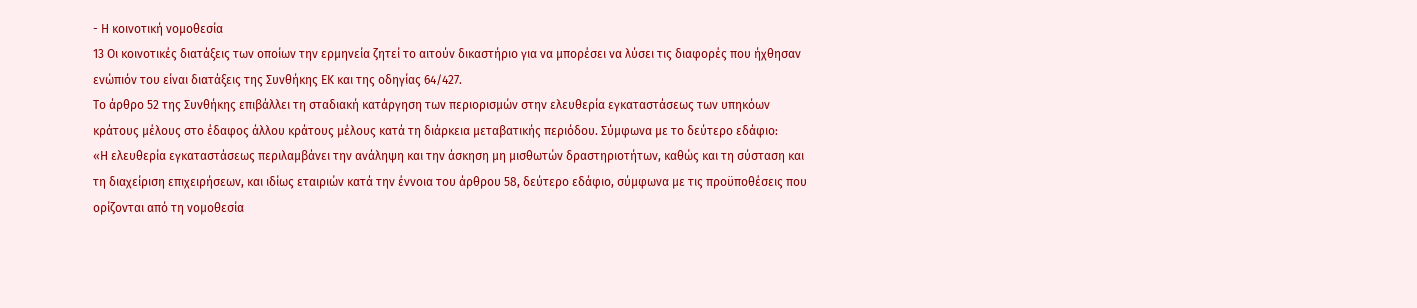- Η κοινοτική νομοθεσία
13 Οι κοινοτικές διατάξεις των οποίων την ερμηνεία ζητεί το αιτούν δικαστήριο για να μπορέσει να λύσει τις διαφορές που ήχθησαν ενώπιόν του είναι διατάξεις της Συνθήκης ΕΚ και της οδηγίας 64/427.
Το άρθρο 52 της Συνθήκης επιβάλλει τη σταδιακή κατάργηση των περιορισμών στην ελευθερία εγκαταστάσεως των υπηκόων κράτους μέλους στο έδαφος άλλου κράτους μέλους κατά τη διάρκεια μεταβατικής περιόδου. Σύμφωνα με το δεύτερο εδάφιο:
«Η ελευθερία εγκαταστάσεως περιλαμβάνει την ανάληψη και την άσκηση μη μισθωτών δραστηριοτήτων, καθώς και τη σύσταση και τη διαχείριση επιχειρήσεων, και ιδίως εταιριών κατά την έννοια του άρθρου 58, δεύτερο εδάφιο, σύμφωνα με τις προϋποθέσεις που ορίζονται από τη νομοθεσία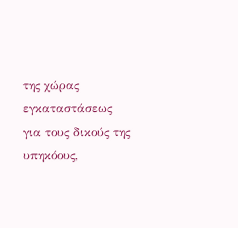της χώρας εγκαταστάσεως για τους δικούς της υπηκόους,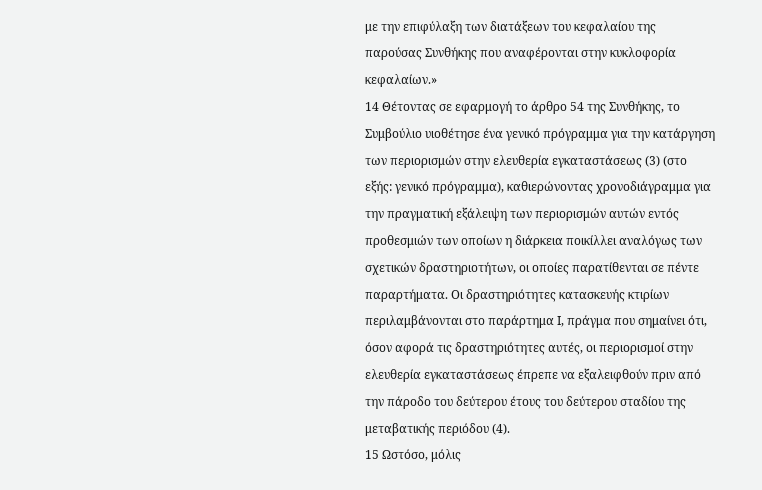με την επιφύλαξη των διατάξεων του κεφαλαίου της παρούσας Συνθήκης που αναφέρονται στην κυκλοφορία κεφαλαίων.»
14 Θέτοντας σε εφαρμογή το άρθρο 54 της Συνθήκης, το Συμβούλιο υιοθέτησε ένα γενικό πρόγραμμα για την κατάργηση των περιορισμών στην ελευθερία εγκαταστάσεως (3) (στο εξής: γενικό πρόγραμμα), καθιερώνοντας χρονοδιάγραμμα για την πραγματική εξάλειψη των περιορισμών αυτών εντός προθεσμιών των οποίων η διάρκεια ποικίλλει αναλόγως των σχετικών δραστηριοτήτων, οι οποίες παρατίθενται σε πέντε παραρτήματα. Οι δραστηριότητες κατασκευής κτιρίων περιλαμβάνονται στο παράρτημα Ι, πράγμα που σημαίνει ότι, όσον αφορά τις δραστηριότητες αυτές, οι περιορισμοί στην ελευθερία εγκαταστάσεως έπρεπε να εξαλειφθούν πριν από την πάροδο του δεύτερου έτους του δεύτερου σταδίου της μεταβατικής περιόδου (4).
15 Ωστόσο, μόλις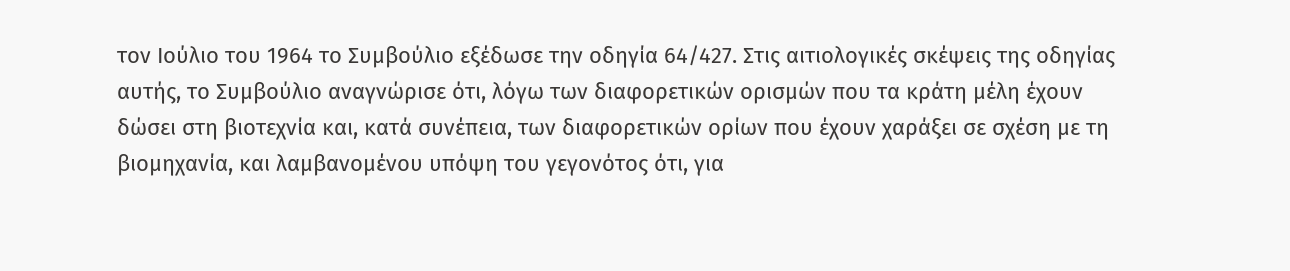τον Ιούλιο του 1964 το Συμβούλιο εξέδωσε την οδηγία 64/427. Στις αιτιολογικές σκέψεις της οδηγίας αυτής, το Συμβούλιο αναγνώρισε ότι, λόγω των διαφορετικών ορισμών που τα κράτη μέλη έχουν δώσει στη βιοτεχνία και, κατά συνέπεια, των διαφορετικών ορίων που έχουν χαράξει σε σχέση με τη βιομηχανία, και λαμβανομένου υπόψη του γεγονότος ότι, για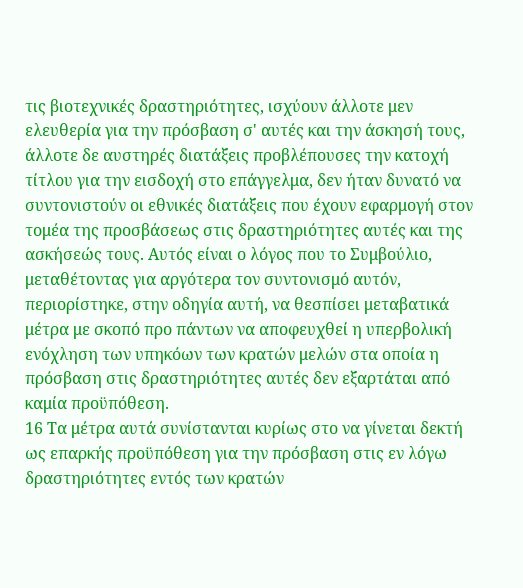τις βιοτεχνικές δραστηριότητες, ισχύουν άλλοτε μεν ελευθερία για την πρόσβαση σ' αυτές και την άσκησή τους, άλλοτε δε αυστηρές διατάξεις προβλέπουσες την κατοχή τίτλου για την εισδοχή στο επάγγελμα, δεν ήταν δυνατό να συντονιστούν οι εθνικές διατάξεις που έχουν εφαρμογή στον τομέα της προσβάσεως στις δραστηριότητες αυτές και της ασκήσεώς τους. Αυτός είναι ο λόγος που το Συμβούλιο, μεταθέτοντας για αργότερα τον συντονισμό αυτόν, περιορίστηκε, στην οδηγία αυτή, να θεσπίσει μεταβατικά μέτρα με σκοπό προ πάντων να αποφευχθεί η υπερβολική ενόχληση των υπηκόων των κρατών μελών στα οποία η πρόσβαση στις δραστηριότητες αυτές δεν εξαρτάται από καμία προϋπόθεση.
16 Τα μέτρα αυτά συνίστανται κυρίως στο να γίνεται δεκτή ως επαρκής προϋπόθεση για την πρόσβαση στις εν λόγω δραστηριότητες εντός των κρατών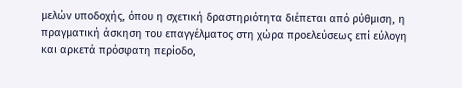μελών υποδοχής, όπου η σχετική δραστηριότητα διέπεται από ρύθμιση, η πραγματική άσκηση του επαγγέλματος στη χώρα προελεύσεως επί εύλογη και αρκετά πρόσφατη περίοδο,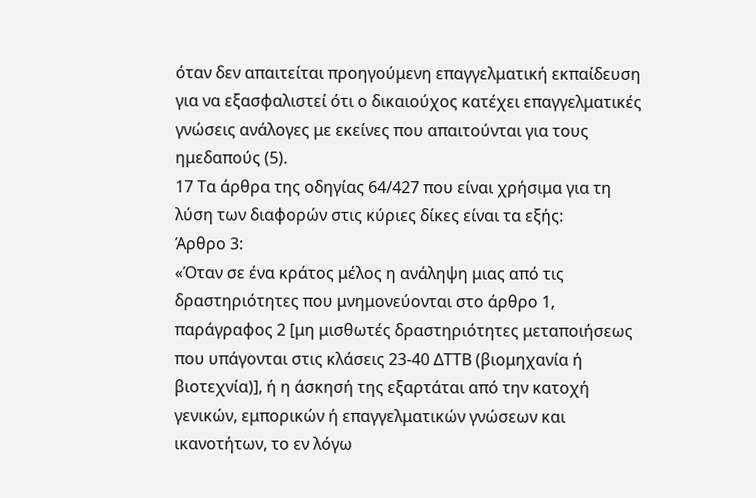όταν δεν απαιτείται προηγούμενη επαγγελματική εκπαίδευση για να εξασφαλιστεί ότι ο δικαιούχος κατέχει επαγγελματικές γνώσεις ανάλογες με εκείνες που απαιτούνται για τους ημεδαπούς (5).
17 Τα άρθρα της οδηγίας 64/427 που είναι χρήσιμα για τη λύση των διαφορών στις κύριες δίκες είναι τα εξής:
Άρθρο 3:
«Όταν σε ένα κράτος μέλος η ανάληψη μιας από τις δραστηριότητες που μνημονεύονται στο άρθρο 1, παράγραφος 2 [μη μισθωτές δραστηριότητες μεταποιήσεως που υπάγονται στις κλάσεις 23-40 ΔΤΤΒ (βιομηχανία ή βιοτεχνία)], ή η άσκησή της εξαρτάται από την κατοχή γενικών, εμπορικών ή επαγγελματικών γνώσεων και ικανοτήτων, το εν λόγω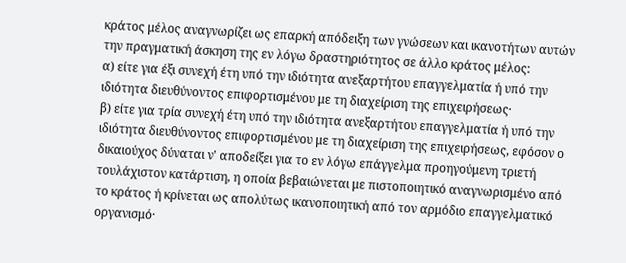κράτος μέλος αναγνωρίζει ως επαρκή απόδειξη των γνώσεων και ικανοτήτων αυτών την πραγματική άσκηση της εν λόγω δραστηριότητος σε άλλο κράτος μέλος:
α) είτε για έξι συνεχή έτη υπό την ιδιότητα ανεξαρτήτου επαγγελματία ή υπό την ιδιότητα διευθύνοντος επιφορτισμένου με τη διαχείριση της επιχειρήσεως·
β) είτε για τρία συνεχή έτη υπό την ιδιότητα ανεξαρτήτου επαγγελματία ή υπό την ιδιότητα διευθύνοντος επιφορτισμένου με τη διαχείριση της επιχειρήσεως, εφόσον ο δικαιούχος δύναται ν' αποδείξει για το εν λόγω επάγγελμα προηγούμενη τριετή τουλάχιστον κατάρτιση, η οποία βεβαιώνεται με πιστοποιητικό αναγνωρισμένο από το κράτος ή κρίνεται ως απολύτως ικανοποιητική από τον αρμόδιο επαγγελματικό οργανισμό·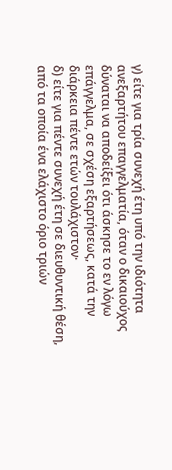γ) είτε για τρία συνεχή έτη υπό την ιδιότητα ανεξαρτήτου επαγγελματία, όταν ο δικαιούχος δύναται να αποδείξει ότι άσκησε το εν λόγω επάγγελμα, σε σχέση εξαρτήσεως, κατά την διάρκεια πέντε ετών τουλάχιστον·
δ) είτε για πέντε συνεχή έτη σε διευθυντική θέση, από τα οποία ένα ελάχιστο όριο τριών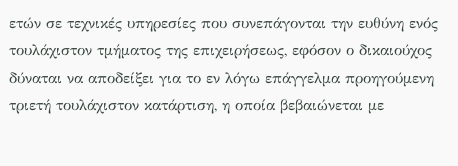ετών σε τεχνικές υπηρεσίες που συνεπάγονται την ευθύνη ενός τουλάχιστον τμήματος της επιχειρήσεως, εφόσον ο δικαιούχος δύναται να αποδείξει για το εν λόγω επάγγελμα προηγούμενη τριετή τουλάχιστον κατάρτιση, η οποία βεβαιώνεται με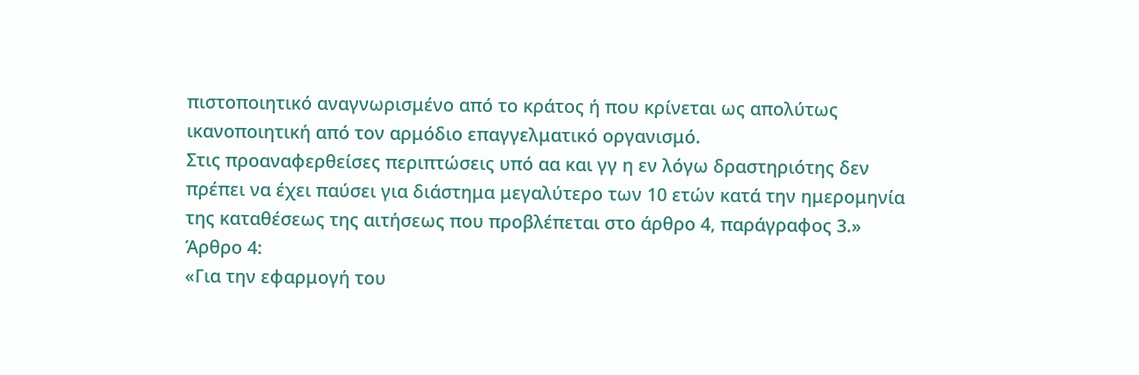πιστοποιητικό αναγνωρισμένο από το κράτος ή που κρίνεται ως απολύτως ικανοποιητική από τον αρμόδιο επαγγελματικό οργανισμό.
Στις προαναφερθείσες περιπτώσεις υπό αα και γγ η εν λόγω δραστηριότης δεν πρέπει να έχει παύσει για διάστημα μεγαλύτερο των 10 ετών κατά την ημερομηνία της καταθέσεως της αιτήσεως που προβλέπεται στο άρθρο 4, παράγραφος 3.»
Άρθρο 4:
«Για την εφαρμογή του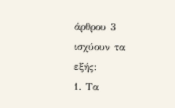άρθρου 3 ισχύουν τα εξής:
1. Τα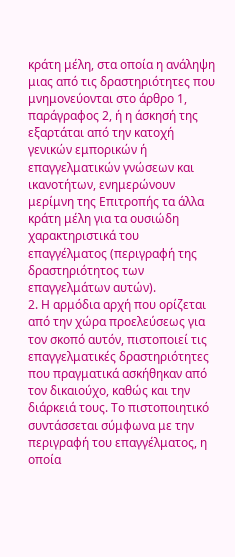κράτη μέλη, στα οποία η ανάληψη μιας από τις δραστηριότητες που μνημονεύονται στο άρθρο 1, παράγραφος 2, ή η άσκησή της εξαρτάται από την κατοχή γενικών εμπορικών ή επαγγελματικών γνώσεων και ικανοτήτων, ενημερώνουν μερίμνη της Επιτροπής τα άλλα κράτη μέλη για τα ουσιώδη χαρακτηριστικά του επαγγέλματος (περιγραφή της δραστηριότητος των επαγγελμάτων αυτών).
2. Η αρμόδια αρχή που ορίζεται από την χώρα προελεύσεως για τον σκοπό αυτόν, πιστοποιεί τις επαγγελματικές δραστηριότητες που πραγματικά ασκήθηκαν από τον δικαιούχο, καθώς και την διάρκειά τους. Το πιστοποιητικό συντάσσεται σύμφωνα με την περιγραφή του επαγγέλματος, η οποία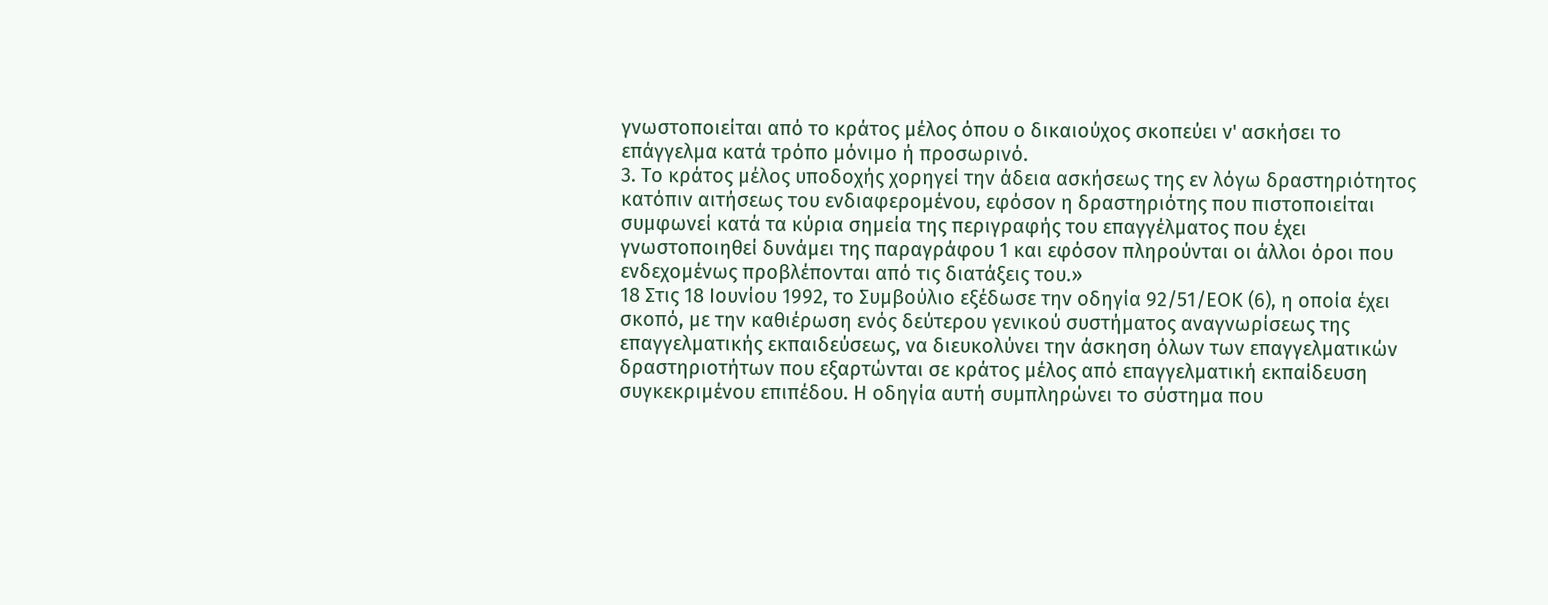γνωστοποιείται από το κράτος μέλος όπου ο δικαιούχος σκοπεύει ν' ασκήσει το επάγγελμα κατά τρόπο μόνιμο ή προσωρινό.
3. Το κράτος μέλος υποδοχής χορηγεί την άδεια ασκήσεως της εν λόγω δραστηριότητος κατόπιν αιτήσεως του ενδιαφερομένου, εφόσον η δραστηριότης που πιστοποιείται συμφωνεί κατά τα κύρια σημεία της περιγραφής του επαγγέλματος που έχει γνωστοποιηθεί δυνάμει της παραγράφου 1 και εφόσον πληρούνται οι άλλοι όροι που ενδεχομένως προβλέπονται από τις διατάξεις του.»
18 Στις 18 Ιουνίου 1992, το Συμβούλιο εξέδωσε την οδηγία 92/51/ΕΟΚ (6), η οποία έχει σκοπό, με την καθιέρωση ενός δεύτερου γενικού συστήματος αναγνωρίσεως της επαγγελματικής εκπαιδεύσεως, να διευκολύνει την άσκηση όλων των επαγγελματικών δραστηριοτήτων που εξαρτώνται σε κράτος μέλος από επαγγελματική εκπαίδευση συγκεκριμένου επιπέδου. Η οδηγία αυτή συμπληρώνει το σύστημα που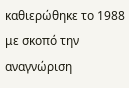καθιερώθηκε το 1988 με σκοπό την αναγνώριση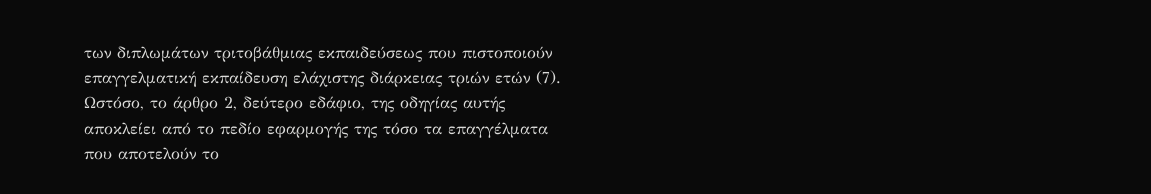των διπλωμάτων τριτοβάθμιας εκπαιδεύσεως που πιστοποιούν επαγγελματική εκπαίδευση ελάχιστης διάρκειας τριών ετών (7). Ωστόσο, το άρθρο 2, δεύτερο εδάφιο, της οδηγίας αυτής αποκλείει από το πεδίο εφαρμογής της τόσο τα επαγγέλματα που αποτελούν το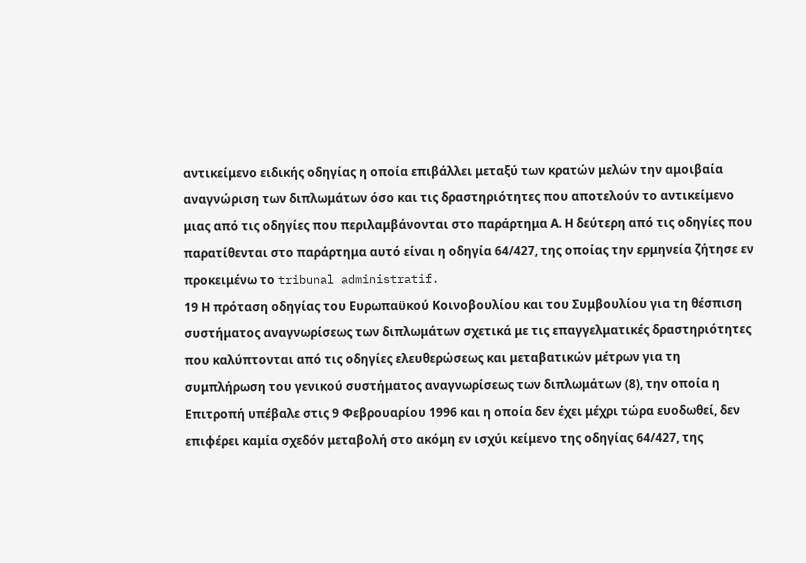αντικείμενο ειδικής οδηγίας η οποία επιβάλλει μεταξύ των κρατών μελών την αμοιβαία αναγνώριση των διπλωμάτων όσο και τις δραστηριότητες που αποτελούν το αντικείμενο μιας από τις οδηγίες που περιλαμβάνονται στο παράρτημα Α. Η δεύτερη από τις οδηγίες που παρατίθενται στο παράρτημα αυτό είναι η οδηγία 64/427, της οποίας την ερμηνεία ζήτησε εν προκειμένω το tribunal administratif.
19 Η πρόταση οδηγίας του Ευρωπαϋκού Κοινοβουλίου και του Συμβουλίου για τη θέσπιση συστήματος αναγνωρίσεως των διπλωμάτων σχετικά με τις επαγγελματικές δραστηριότητες που καλύπτονται από τις οδηγίες ελευθερώσεως και μεταβατικών μέτρων για τη συμπλήρωση του γενικού συστήματος αναγνωρίσεως των διπλωμάτων (8), την οποία η Επιτροπή υπέβαλε στις 9 Φεβρουαρίου 1996 και η οποία δεν έχει μέχρι τώρα ευοδωθεί, δεν επιφέρει καμία σχεδόν μεταβολή στο ακόμη εν ισχύι κείμενο της οδηγίας 64/427, της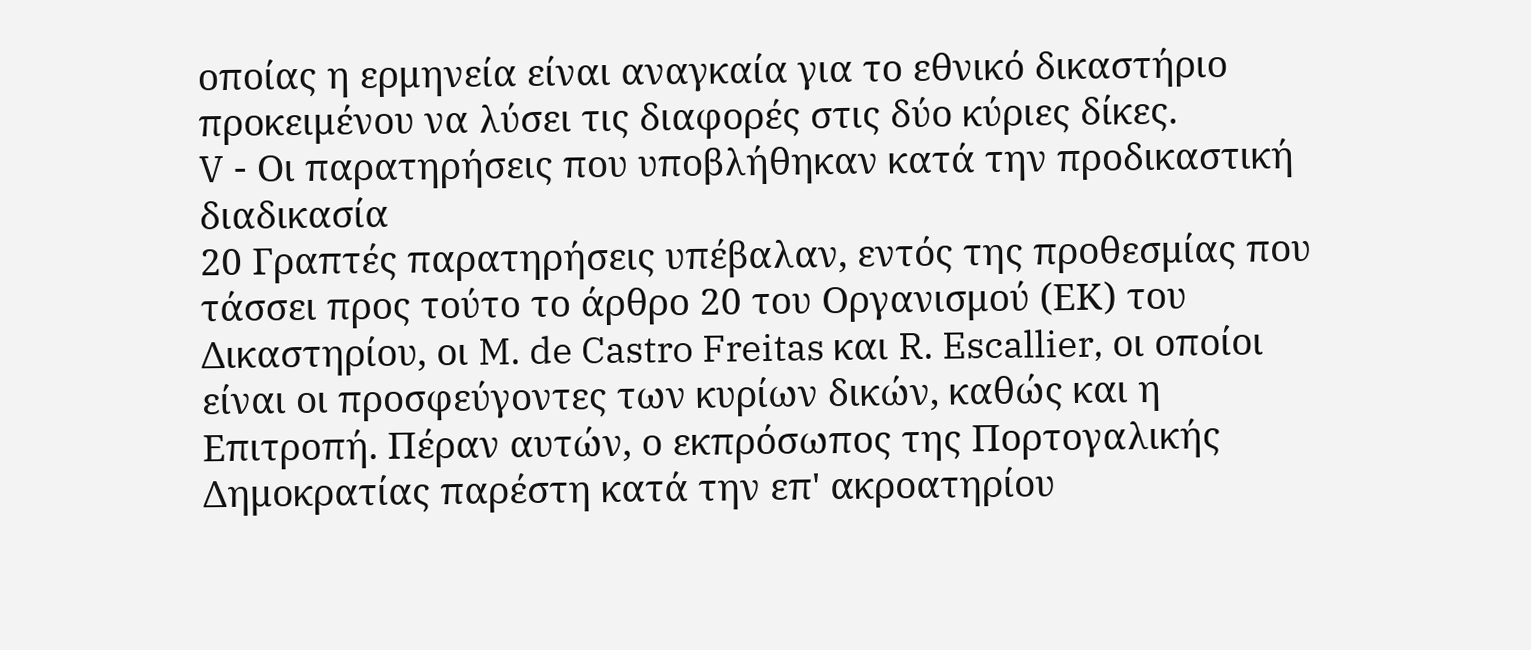οποίας η ερμηνεία είναι αναγκαία για το εθνικό δικαστήριο προκειμένου να λύσει τις διαφορές στις δύο κύριες δίκες.
V - Οι παρατηρήσεις που υποβλήθηκαν κατά την προδικαστική διαδικασία
20 Γραπτές παρατηρήσεις υπέβαλαν, εντός της προθεσμίας που τάσσει προς τούτο το άρθρο 20 του Οργανισμού (ΕΚ) του Δικαστηρίου, οι M. de Castro Freitas και R. Escallier, οι οποίοι είναι οι προσφεύγοντες των κυρίων δικών, καθώς και η Επιτροπή. Πέραν αυτών, ο εκπρόσωπος της Πορτογαλικής Δημοκρατίας παρέστη κατά την επ' ακροατηρίου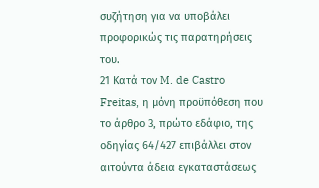συζήτηση για να υποβάλει προφορικώς τις παρατηρήσεις του.
21 Κατά τον M. de Castro Freitas, η μόνη προϋπόθεση που το άρθρο 3, πρώτο εδάφιο, της οδηγίας 64/427 επιβάλλει στον αιτούντα άδεια εγκαταστάσεως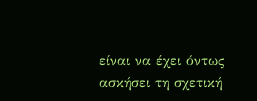είναι να έχει όντως ασκήσει τη σχετική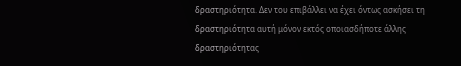δραστηριότητα. Δεν του επιβάλλει να έχει όντως ασκήσει τη δραστηριότητα αυτή μόνον εκτός οποιασδήποτε άλλης δραστηριότητας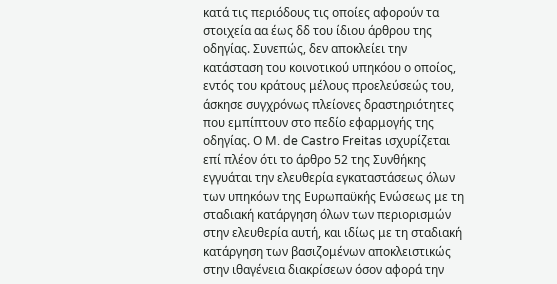κατά τις περιόδους τις οποίες αφορούν τα στοιχεία αα έως δδ του ίδιου άρθρου της οδηγίας. Συνεπώς, δεν αποκλείει την κατάσταση του κοινοτικού υπηκόου ο οποίος, εντός του κράτους μέλους προελεύσεώς του, άσκησε συγχρόνως πλείονες δραστηριότητες που εμπίπτουν στο πεδίο εφαρμογής της οδηγίας. Ο M. de Castro Freitas ισχυρίζεται επί πλέον ότι το άρθρο 52 της Συνθήκης εγγυάται την ελευθερία εγκαταστάσεως όλων των υπηκόων της Ευρωπαϋκής Ενώσεως με τη σταδιακή κατάργηση όλων των περιορισμών στην ελευθερία αυτή, και ιδίως με τη σταδιακή κατάργηση των βασιζομένων αποκλειστικώς στην ιθαγένεια διακρίσεων όσον αφορά την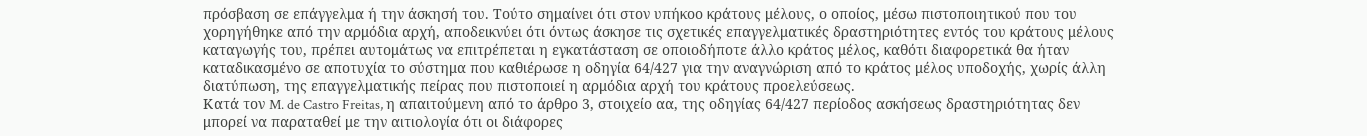πρόσβαση σε επάγγελμα ή την άσκησή του. Τούτο σημαίνει ότι στον υπήκοο κράτους μέλους, ο οποίος, μέσω πιστοποιητικού που του χορηγήθηκε από την αρμόδια αρχή, αποδεικνύει ότι όντως άσκησε τις σχετικές επαγγελματικές δραστηριότητες εντός του κράτους μέλους καταγωγής του, πρέπει αυτομάτως να επιτρέπεται η εγκατάσταση σε οποιοδήποτε άλλο κράτος μέλος, καθότι διαφορετικά θα ήταν καταδικασμένο σε αποτυχία το σύστημα που καθιέρωσε η οδηγία 64/427 για την αναγνώριση από το κράτος μέλος υποδοχής, χωρίς άλλη διατύπωση, της επαγγελματικής πείρας που πιστοποιεί η αρμόδια αρχή του κράτους προελεύσεως.
Κατά τον M. de Castro Freitas, η απαιτούμενη από το άρθρο 3, στοιχείο αα, της οδηγίας 64/427 περίοδος ασκήσεως δραστηριότητας δεν μπορεί να παραταθεί με την αιτιολογία ότι οι διάφορες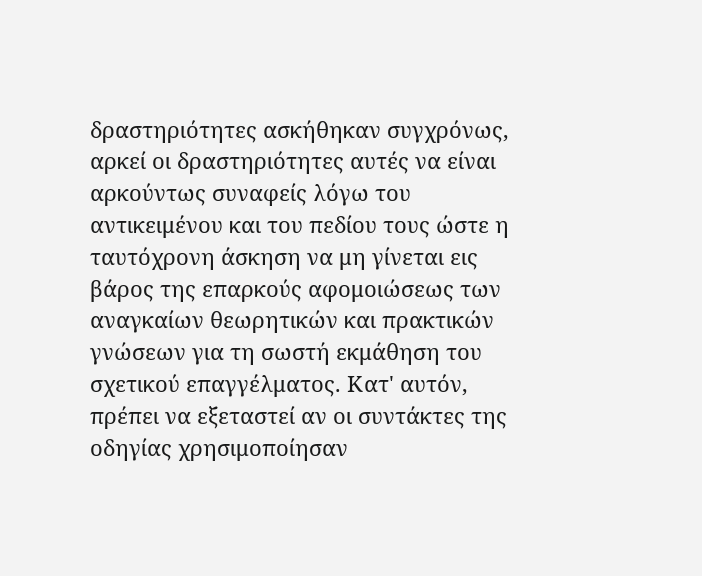δραστηριότητες ασκήθηκαν συγχρόνως, αρκεί οι δραστηριότητες αυτές να είναι αρκούντως συναφείς λόγω του αντικειμένου και του πεδίου τους ώστε η ταυτόχρονη άσκηση να μη γίνεται εις βάρος της επαρκούς αφομοιώσεως των αναγκαίων θεωρητικών και πρακτικών γνώσεων για τη σωστή εκμάθηση του σχετικού επαγγέλματος. Κατ' αυτόν, πρέπει να εξεταστεί αν οι συντάκτες της οδηγίας χρησιμοποίησαν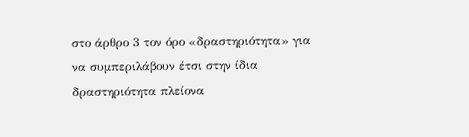στο άρθρο 3 τον όρο «δραστηριότητα» για να συμπεριλάβουν έτσι στην ίδια δραστηριότητα πλείονα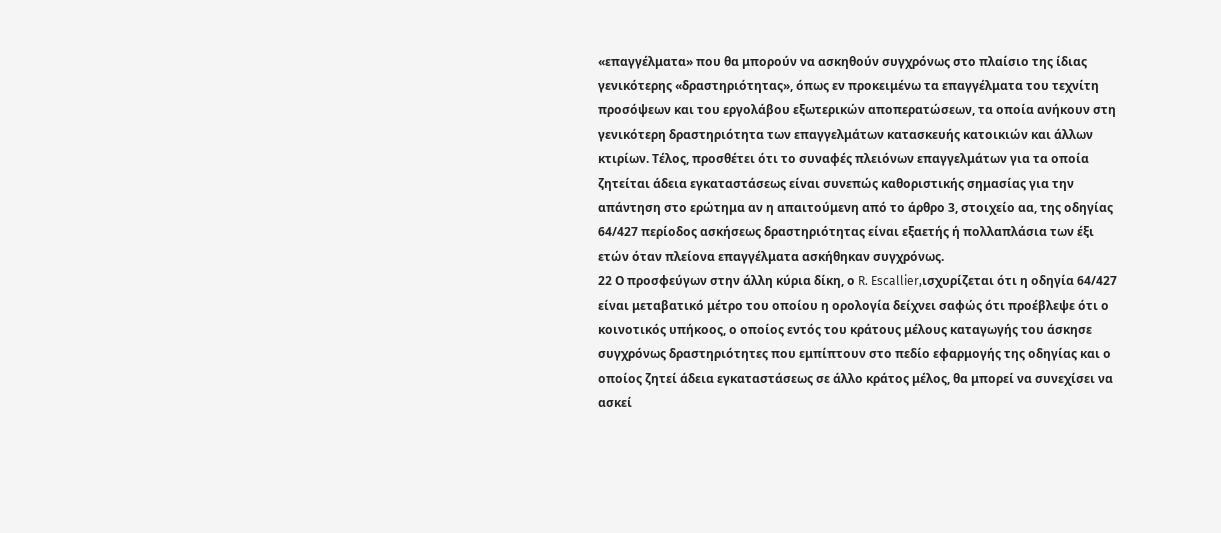«επαγγέλματα» που θα μπορούν να ασκηθούν συγχρόνως στο πλαίσιο της ίδιας γενικότερης «δραστηριότητας», όπως εν προκειμένω τα επαγγέλματα του τεχνίτη προσόψεων και του εργολάβου εξωτερικών αποπερατώσεων, τα οποία ανήκουν στη γενικότερη δραστηριότητα των επαγγελμάτων κατασκευής κατοικιών και άλλων κτιρίων. Τέλος, προσθέτει ότι το συναφές πλειόνων επαγγελμάτων για τα οποία ζητείται άδεια εγκαταστάσεως είναι συνεπώς καθοριστικής σημασίας για την απάντηση στο ερώτημα αν η απαιτούμενη από το άρθρο 3, στοιχείο αα, της οδηγίας 64/427 περίοδος ασκήσεως δραστηριότητας είναι εξαετής ή πολλαπλάσια των έξι ετών όταν πλείονα επαγγέλματα ασκήθηκαν συγχρόνως.
22 Ο προσφεύγων στην άλλη κύρια δίκη, ο R. Escallier,ισχυρίζεται ότι η οδηγία 64/427 είναι μεταβατικό μέτρο του οποίου η ορολογία δείχνει σαφώς ότι προέβλεψε ότι ο κοινοτικός υπήκοος, ο οποίος εντός του κράτους μέλους καταγωγής του άσκησε συγχρόνως δραστηριότητες που εμπίπτουν στο πεδίο εφαρμογής της οδηγίας και ο οποίος ζητεί άδεια εγκαταστάσεως σε άλλο κράτος μέλος, θα μπορεί να συνεχίσει να ασκεί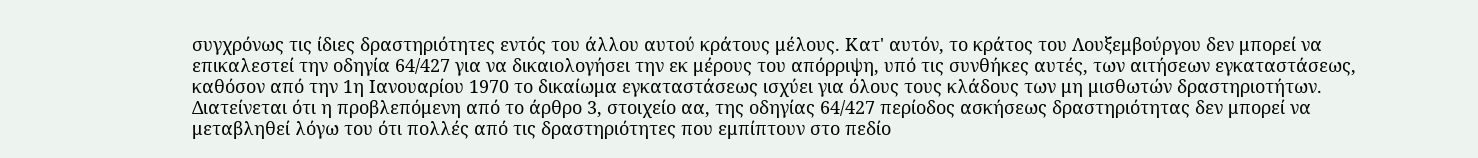συγχρόνως τις ίδιες δραστηριότητες εντός του άλλου αυτού κράτους μέλους. Κατ' αυτόν, το κράτος του Λουξεμβούργου δεν μπορεί να επικαλεστεί την οδηγία 64/427 για να δικαιολογήσει την εκ μέρους του απόρριψη, υπό τις συνθήκες αυτές, των αιτήσεων εγκαταστάσεως, καθόσον από την 1η Ιανουαρίου 1970 το δικαίωμα εγκαταστάσεως ισχύει για όλους τους κλάδους των μη μισθωτών δραστηριοτήτων. Διατείνεται ότι η προβλεπόμενη από το άρθρο 3, στοιχείο αα, της οδηγίας 64/427 περίοδος ασκήσεως δραστηριότητας δεν μπορεί να μεταβληθεί λόγω του ότι πολλές από τις δραστηριότητες που εμπίπτουν στο πεδίο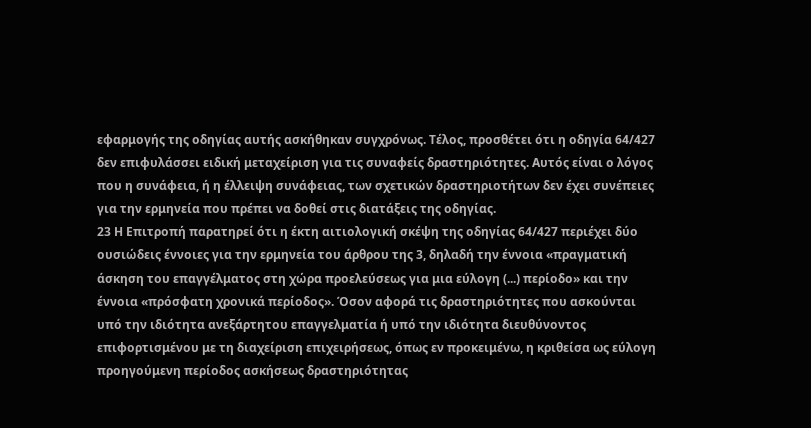εφαρμογής της οδηγίας αυτής ασκήθηκαν συγχρόνως. Τέλος, προσθέτει ότι η οδηγία 64/427 δεν επιφυλάσσει ειδική μεταχείριση για τις συναφείς δραστηριότητες. Αυτός είναι ο λόγος που η συνάφεια, ή η έλλειψη συνάφειας, των σχετικών δραστηριοτήτων δεν έχει συνέπειες για την ερμηνεία που πρέπει να δοθεί στις διατάξεις της οδηγίας.
23 Η Επιτροπή παρατηρεί ότι η έκτη αιτιολογική σκέψη της οδηγίας 64/427 περιέχει δύο ουσιώδεις έννοιες για την ερμηνεία του άρθρου της 3, δηλαδή την έννοια «πραγματική άσκηση του επαγγέλματος στη χώρα προελεύσεως για μια εύλογη (...) περίοδο» και την έννοια «πρόσφατη χρονικά περίοδος». Όσον αφορά τις δραστηριότητες που ασκούνται υπό την ιδιότητα ανεξάρτητου επαγγελματία ή υπό την ιδιότητα διευθύνοντος επιφορτισμένου με τη διαχείριση επιχειρήσεως, όπως εν προκειμένω, η κριθείσα ως εύλογη προηγούμενη περίοδος ασκήσεως δραστηριότητας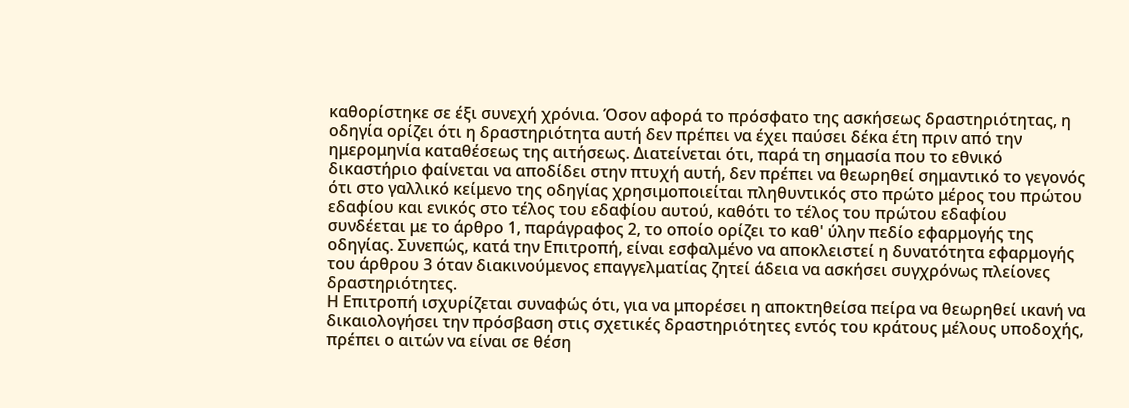καθορίστηκε σε έξι συνεχή χρόνια. Όσον αφορά το πρόσφατο της ασκήσεως δραστηριότητας, η οδηγία ορίζει ότι η δραστηριότητα αυτή δεν πρέπει να έχει παύσει δέκα έτη πριν από την ημερομηνία καταθέσεως της αιτήσεως. Διατείνεται ότι, παρά τη σημασία που το εθνικό δικαστήριο φαίνεται να αποδίδει στην πτυχή αυτή, δεν πρέπει να θεωρηθεί σημαντικό το γεγονός ότι στο γαλλικό κείμενο της οδηγίας χρησιμοποιείται πληθυντικός στο πρώτο μέρος του πρώτου εδαφίου και ενικός στο τέλος του εδαφίου αυτού, καθότι το τέλος του πρώτου εδαφίου συνδέεται με το άρθρο 1, παράγραφος 2, το οποίο ορίζει το καθ' ύλην πεδίο εφαρμογής της οδηγίας. Συνεπώς, κατά την Επιτροπή, είναι εσφαλμένο να αποκλειστεί η δυνατότητα εφαρμογής του άρθρου 3 όταν διακινούμενος επαγγελματίας ζητεί άδεια να ασκήσει συγχρόνως πλείονες δραστηριότητες.
Η Επιτροπή ισχυρίζεται συναφώς ότι, για να μπορέσει η αποκτηθείσα πείρα να θεωρηθεί ικανή να δικαιολογήσει την πρόσβαση στις σχετικές δραστηριότητες εντός του κράτους μέλους υποδοχής, πρέπει ο αιτών να είναι σε θέση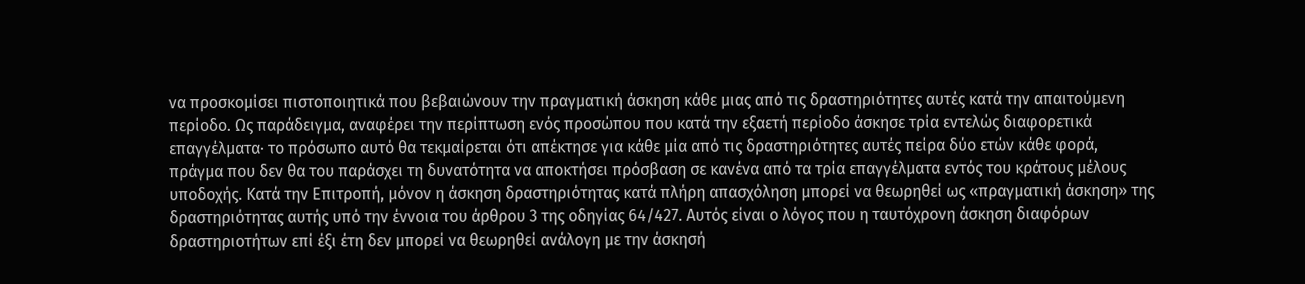να προσκομίσει πιστοποιητικά που βεβαιώνουν την πραγματική άσκηση κάθε μιας από τις δραστηριότητες αυτές κατά την απαιτούμενη περίοδο. Ως παράδειγμα, αναφέρει την περίπτωση ενός προσώπου που κατά την εξαετή περίοδο άσκησε τρία εντελώς διαφορετικά επαγγέλματα· το πρόσωπο αυτό θα τεκμαίρεται ότι απέκτησε για κάθε μία από τις δραστηριότητες αυτές πείρα δύο ετών κάθε φορά, πράγμα που δεν θα του παράσχει τη δυνατότητα να αποκτήσει πρόσβαση σε κανένα από τα τρία επαγγέλματα εντός του κράτους μέλους υποδοχής. Κατά την Επιτροπή, μόνον η άσκηση δραστηριότητας κατά πλήρη απασχόληση μπορεί να θεωρηθεί ως «πραγματική άσκηση» της δραστηριότητας αυτής υπό την έννοια του άρθρου 3 της οδηγίας 64/427. Αυτός είναι ο λόγος που η ταυτόχρονη άσκηση διαφόρων δραστηριοτήτων επί έξι έτη δεν μπορεί να θεωρηθεί ανάλογη με την άσκησή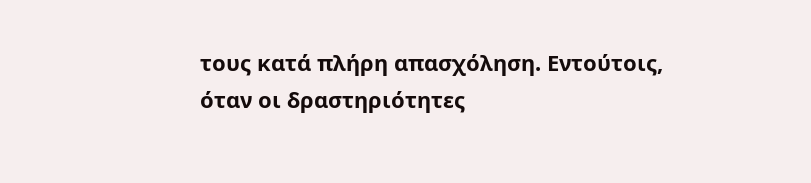τους κατά πλήρη απασχόληση. Εντούτοις, όταν οι δραστηριότητες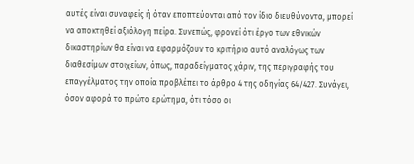αυτές είναι συναφείς ή όταν εποπτεύονται από τον ίδιο διευθύνοντα, μπορεί να αποκτηθεί αξιόλογη πείρα. Συνεπώς, φρονεί ότι έργο των εθνικών δικαστηρίων θα είναι να εφαρμόζουν το κριτήριο αυτό αναλόγως των διαθεσίμων στοιχείων, όπως, παραδείγματος χάριν, της περιγραφής του επαγγέλματος την οποία προβλέπει το άρθρο 4 της οδηγίας 64/427. Συνάγει, όσον αφορά το πρώτο ερώτημα, ότι τόσο οι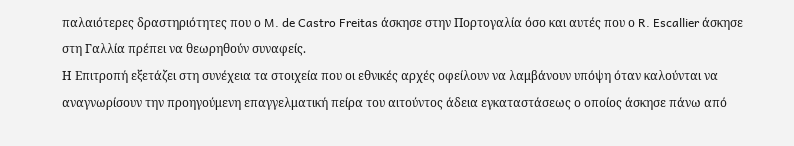παλαιότερες δραστηριότητες που ο M. de Castro Freitas άσκησε στην Πορτογαλία όσο και αυτές που ο R. Escallier άσκησε στη Γαλλία πρέπει να θεωρηθούν συναφείς.
Η Επιτροπή εξετάζει στη συνέχεια τα στοιχεία που οι εθνικές αρχές οφείλουν να λαμβάνουν υπόψη όταν καλούνται να αναγνωρίσουν την προηγούμενη επαγγελματική πείρα του αιτούντος άδεια εγκαταστάσεως ο οποίος άσκησε πάνω από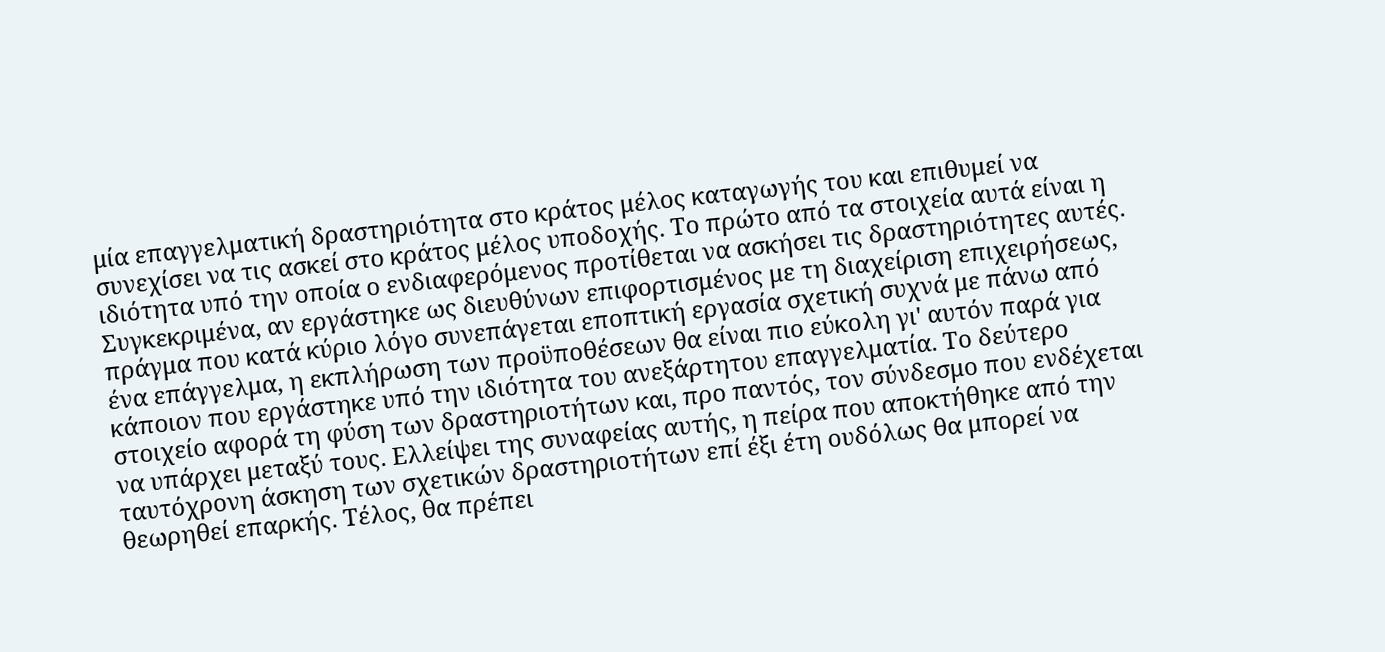μία επαγγελματική δραστηριότητα στο κράτος μέλος καταγωγής του και επιθυμεί να συνεχίσει να τις ασκεί στο κράτος μέλος υποδοχής. Το πρώτο από τα στοιχεία αυτά είναι η ιδιότητα υπό την οποία ο ενδιαφερόμενος προτίθεται να ασκήσει τις δραστηριότητες αυτές. Συγκεκριμένα, αν εργάστηκε ως διευθύνων επιφορτισμένος με τη διαχείριση επιχειρήσεως, πράγμα που κατά κύριο λόγο συνεπάγεται εποπτική εργασία σχετική συχνά με πάνω από ένα επάγγελμα, η εκπλήρωση των προϋποθέσεων θα είναι πιο εύκολη γι' αυτόν παρά για κάποιον που εργάστηκε υπό την ιδιότητα του ανεξάρτητου επαγγελματία. Το δεύτερο στοιχείο αφορά τη φύση των δραστηριοτήτων και, προ παντός, τον σύνδεσμο που ενδέχεται να υπάρχει μεταξύ τους. Ελλείψει της συναφείας αυτής, η πείρα που αποκτήθηκε από την ταυτόχρονη άσκηση των σχετικών δραστηριοτήτων επί έξι έτη ουδόλως θα μπορεί να θεωρηθεί επαρκής. Τέλος, θα πρέπει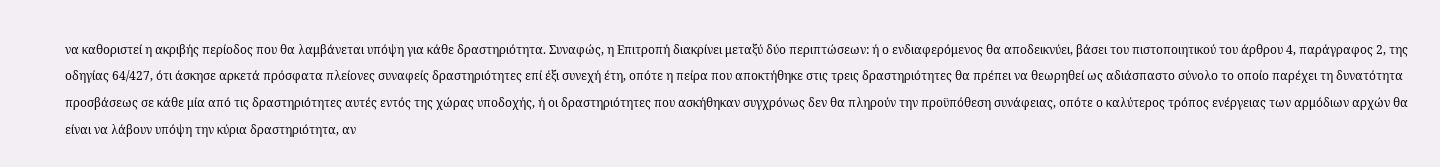να καθοριστεί η ακριβής περίοδος που θα λαμβάνεται υπόψη για κάθε δραστηριότητα. Συναφώς, η Επιτροπή διακρίνει μεταξύ δύο περιπτώσεων: ή ο ενδιαφερόμενος θα αποδεικνύει, βάσει του πιστοποιητικού του άρθρου 4, παράγραφος 2, της οδηγίας 64/427, ότι άσκησε αρκετά πρόσφατα πλείονες συναφείς δραστηριότητες επί έξι συνεχή έτη, οπότε η πείρα που αποκτήθηκε στις τρεις δραστηριότητες θα πρέπει να θεωρηθεί ως αδιάσπαστο σύνολο το οποίο παρέχει τη δυνατότητα προσβάσεως σε κάθε μία από τις δραστηριότητες αυτές εντός της χώρας υποδοχής, ή οι δραστηριότητες που ασκήθηκαν συγχρόνως δεν θα πληρούν την προϋπόθεση συνάφειας, οπότε ο καλύτερος τρόπος ενέργειας των αρμόδιων αρχών θα είναι να λάβουν υπόψη την κύρια δραστηριότητα, αν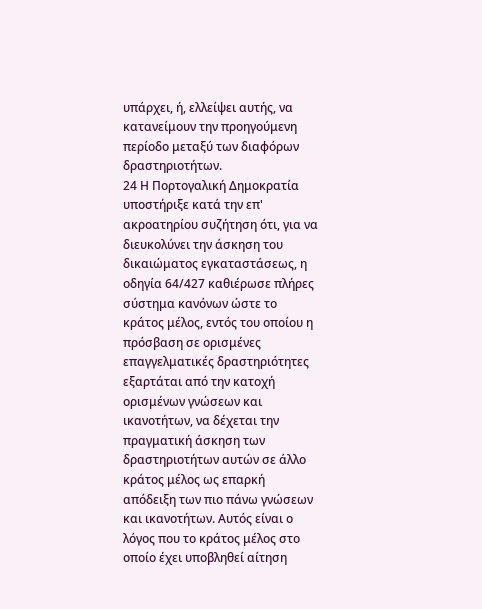υπάρχει, ή, ελλείψει αυτής, να κατανείμουν την προηγούμενη περίοδο μεταξύ των διαφόρων δραστηριοτήτων.
24 Η Πορτογαλική Δημοκρατία υποστήριξε κατά την επ' ακροατηρίου συζήτηση ότι, για να διευκολύνει την άσκηση του δικαιώματος εγκαταστάσεως, η οδηγία 64/427 καθιέρωσε πλήρες σύστημα κανόνων ώστε το κράτος μέλος, εντός του οποίου η πρόσβαση σε ορισμένες επαγγελματικές δραστηριότητες εξαρτάται από την κατοχή ορισμένων γνώσεων και ικανοτήτων, να δέχεται την πραγματική άσκηση των δραστηριοτήτων αυτών σε άλλο κράτος μέλος ως επαρκή απόδειξη των πιο πάνω γνώσεων και ικανοτήτων. Αυτός είναι ο λόγος που το κράτος μέλος στο οποίο έχει υποβληθεί αίτηση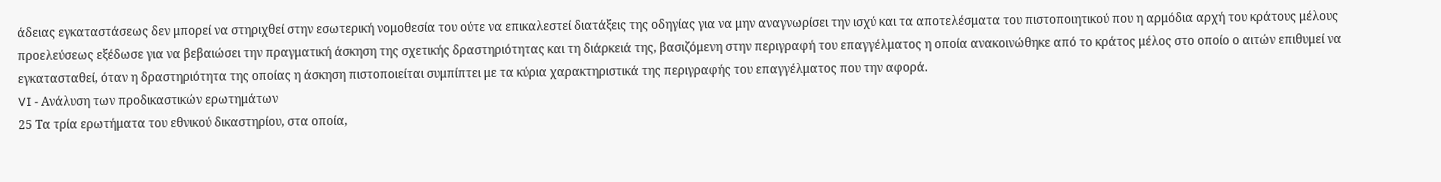άδειας εγκαταστάσεως δεν μπορεί να στηριχθεί στην εσωτερική νομοθεσία του ούτε να επικαλεστεί διατάξεις της οδηγίας για να μην αναγνωρίσει την ισχύ και τα αποτελέσματα του πιστοποιητικού που η αρμόδια αρχή του κράτους μέλους προελεύσεως εξέδωσε για να βεβαιώσει την πραγματική άσκηση της σχετικής δραστηριότητας και τη διάρκειά της, βασιζόμενη στην περιγραφή του επαγγέλματος η οποία ανακοινώθηκε από το κράτος μέλος στο οποίο ο αιτών επιθυμεί να εγκατασταθεί, όταν η δραστηριότητα της οποίας η άσκηση πιστοποιείται συμπίπτει με τα κύρια χαρακτηριστικά της περιγραφής του επαγγέλματος που την αφορά.
VI - Ανάλυση των προδικαστικών ερωτημάτων
25 Τα τρία ερωτήματα του εθνικού δικαστηρίου, στα οποία,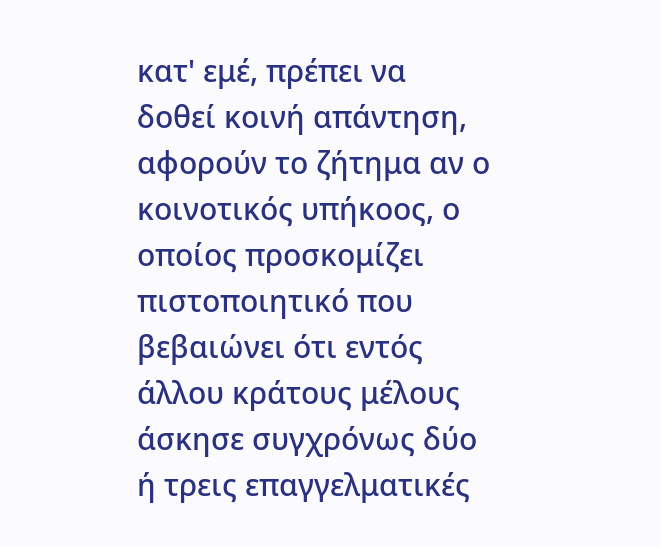κατ' εμέ, πρέπει να δοθεί κοινή απάντηση, αφορούν το ζήτημα αν ο κοινοτικός υπήκοος, ο οποίος προσκομίζει πιστοποιητικό που βεβαιώνει ότι εντός άλλου κράτους μέλους άσκησε συγχρόνως δύο ή τρεις επαγγελματικές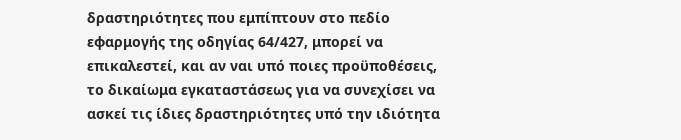δραστηριότητες που εμπίπτουν στο πεδίο εφαρμογής της οδηγίας 64/427, μπορεί να επικαλεστεί, και αν ναι υπό ποιες προϋποθέσεις, το δικαίωμα εγκαταστάσεως για να συνεχίσει να ασκεί τις ίδιες δραστηριότητες υπό την ιδιότητα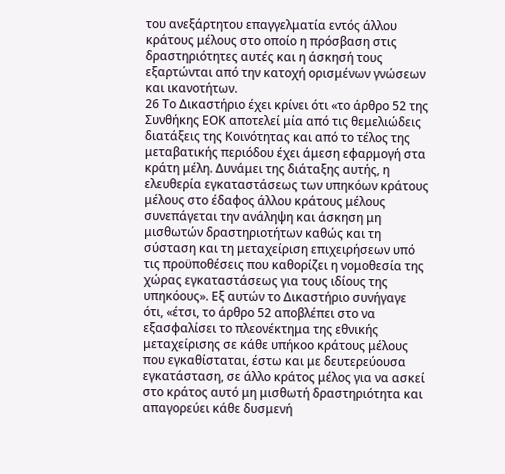του ανεξάρτητου επαγγελματία εντός άλλου κράτους μέλους στο οποίο η πρόσβαση στις δραστηριότητες αυτές και η άσκησή τους εξαρτώνται από την κατοχή ορισμένων γνώσεων και ικανοτήτων.
26 Το Δικαστήριο έχει κρίνει ότι «το άρθρο 52 της Συνθήκης ΕΟΚ αποτελεί μία από τις θεμελιώδεις διατάξεις της Κοινότητας και από το τέλος της μεταβατικής περιόδου έχει άμεση εφαρμογή στα κράτη μέλη. Δυνάμει της διάταξης αυτής, η ελευθερία εγκαταστάσεως των υπηκόων κράτους μέλους στο έδαφος άλλου κράτους μέλους συνεπάγεται την ανάληψη και άσκηση μη μισθωτών δραστηριοτήτων καθώς και τη σύσταση και τη μεταχείριση επιχειρήσεων υπό τις προϋποθέσεις που καθορίζει η νομοθεσία της χώρας εγκαταστάσεως για τους ιδίους της υπηκόους». Εξ αυτών το Δικαστήριο συνήγαγε ότι, «έτσι, το άρθρο 52 αποβλέπει στο να εξασφαλίσει το πλεονέκτημα της εθνικής μεταχείρισης σε κάθε υπήκοο κράτους μέλους που εγκαθίσταται, έστω και με δευτερεύουσα εγκατάσταση, σε άλλο κράτος μέλος για να ασκεί στο κράτος αυτό μη μισθωτή δραστηριότητα και απαγορεύει κάθε δυσμενή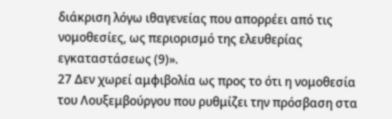διάκριση λόγω ιθαγενείας που απορρέει από τις νομοθεσίες, ως περιορισμό της ελευθερίας εγκαταστάσεως (9)».
27 Δεν χωρεί αμφιβολία ως προς το ότι η νομοθεσία του Λουξεμβούργου που ρυθμίζει την πρόσβαση στα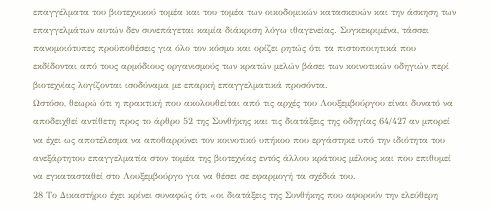επαγγέλματα του βιοτεχνικού τομέα και του τομέα των οικοδομικών κατασκευών και την άσκηση των επαγγελμάτων αυτών δεν συνεπάγεται καμία διάκριση λόγω ιθαγενείας. Συγκεκριμένα, τάσσει πανομοιότυπες προϋποθέσεις για όλο τον κόσμο και ορίζει ρητώς ότι τα πιστοποιητικά που εκδίδονται από τους αρμόδιους οργανισμούς των κρατών μελών βάσει των κοινοτικών οδηγιών περί βιοτεχνίας λογίζονται ισοδύναμα με επαρκή επαγγελματικά προσόντα.
Ωστόσο, θεωρώ ότι η πρακτική που ακολουθείται από τις αρχές του Λουξεμβούργου είναι δυνατό να αποδειχθεί αντίθετη προς το άρθρο 52 της Συνθήκης και τις διατάξεις της οδηγίας 64/427 αν μπορεί να έχει ως αποτέλεσμα να αποθαρρύνει τον κοινοτικό υπήκοο που εργάστηκε υπό την ιδιότητα του ανεξάρτητου επαγγελματία στον τομέα της βιοτεχνίας εντός άλλου κράτους μέλους και που επιθυμεί να εγκατασταθεί στο Λουξεμβούργο για να θέσει σε εφαρμογή τα σχέδιά του.
28 Το Δικαστήριο έχει κρίνει συναφώς ότι «οι διατάξεις της Συνθήκης που αφορούν την ελεύθερη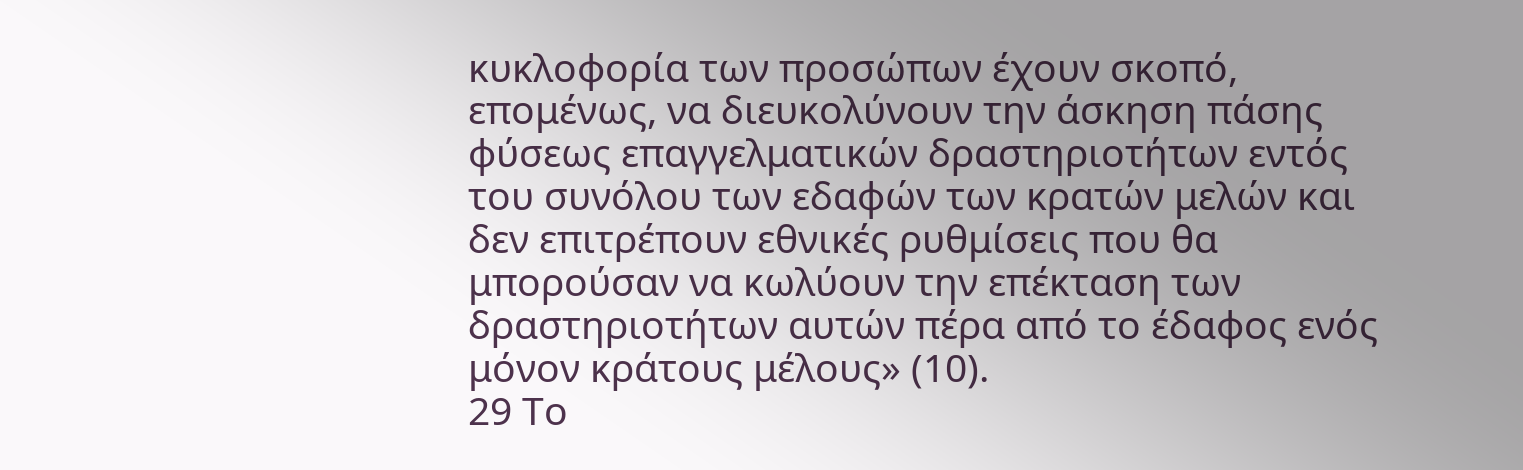κυκλοφορία των προσώπων έχουν σκοπό, επομένως, να διευκολύνουν την άσκηση πάσης φύσεως επαγγελματικών δραστηριοτήτων εντός του συνόλου των εδαφών των κρατών μελών και δεν επιτρέπουν εθνικές ρυθμίσεις που θα μπορούσαν να κωλύουν την επέκταση των δραστηριοτήτων αυτών πέρα από το έδαφος ενός μόνον κράτους μέλους» (10).
29 Το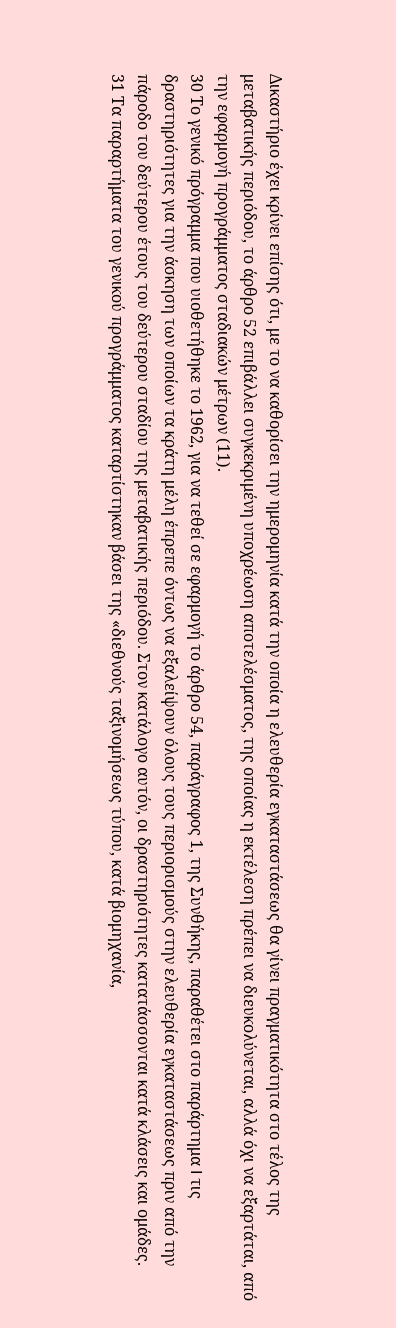Δικαστήριο έχει κρίνει επίσης ότι, με το να καθορίσει την ημερομηνία κατά την οποία η ελευθερία εγκαταστάσεως θα γίνει πραγματικότητα στο τέλος της μεταβατικής περιόδου, το άρθρο 52 επιβάλλει συγκεκριμένη υποχρέωση αποτελέσματος, της οποίας η εκτέλεση πρέπει να διευκολύνεται, αλλά όχι να εξαρτάται, από την εφαρμογή προγράμματος σταδιακών μέτρων (11).
30 Το γενικό πρόγραμμα που υιοθετήθηκε το 1962, για να τεθεί σε εφαρμογή το άρθρο 54, παράγραφος 1, της Συνθήκης, παραθέτει στο παράρτημα I τις δραστηριότητες για την άσκηση των οποίων τα κράτη μέλη έπρεπε όντως να εξαλείψουν όλους τους περιορισμούς στην ελευθερία εγκαταστάσεως πριν από την πάροδο του δεύτερου έτους του δεύτερου σταδίου της μεταβατικής περιόδου. Στον κατάλογο αυτόν, οι δραστηριότητες κατατάσσονται κατά κλάσεις και ομάδες.
31 Τα παραρτήματα του γενικού προγράμματος καταρτίστηκαν βάσει της «διεθνούς ταξινομήσεως τύπου, κατά βιομηχανία,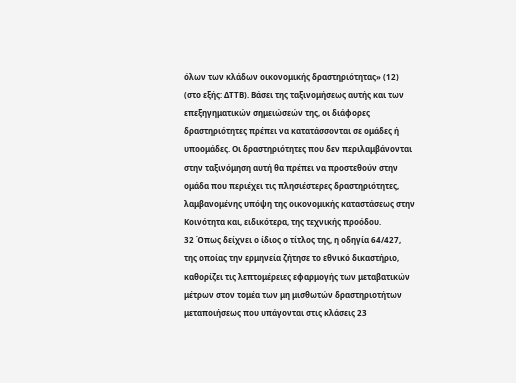όλων των κλάδων οικονομικής δραστηριότητας» (12) (στο εξής: ΔΤΤΒ). Βάσει της ταξινομήσεως αυτής και των επεξηγηματικών σημειώσεών της, οι διάφορες δραστηριότητες πρέπει να κατατάσσονται σε ομάδες ή υποομάδες. Οι δραστηριότητες που δεν περιλαμβάνονται στην ταξινόμηση αυτή θα πρέπει να προστεθούν στην ομάδα που περιέχει τις πλησιέστερες δραστηριότητες, λαμβανομένης υπόψη της οικονομικής καταστάσεως στην Κοινότητα και, ειδικότερα, της τεχνικής προόδου.
32 Όπως δείχνει ο ίδιος ο τίτλος της, η οδηγία 64/427, της οποίας την ερμηνεία ζήτησε το εθνικό δικαστήριο, καθορίζει τις λεπτομέρειες εφαρμογής των μεταβατικών μέτρων στον τομέα των μη μισθωτών δραστηριοτήτων μεταποιήσεως που υπάγονται στις κλάσεις 23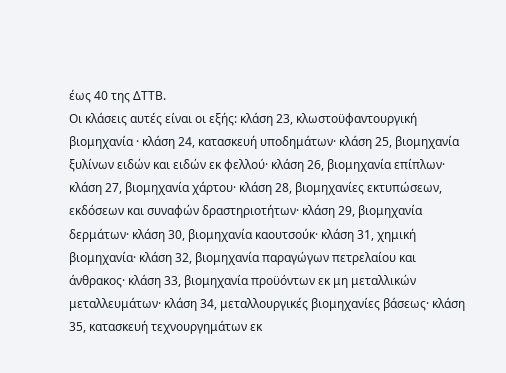έως 40 της ΔΤΤΒ.
Οι κλάσεις αυτές είναι οι εξής: κλάση 23, κλωστοϋφαντουργική βιομηχανία · κλάση 24, κατασκευή υποδημάτων· κλάση 25, βιομηχανία ξυλίνων ειδών και ειδών εκ φελλού· κλάση 26, βιομηχανία επίπλων· κλάση 27, βιομηχανία χάρτου· κλάση 28, βιομηχανίες εκτυπώσεων, εκδόσεων και συναφών δραστηριοτήτων· κλάση 29, βιομηχανία δερμάτων· κλάση 30, βιομηχανία καουτσούκ· κλάση 31, χημική βιομηχανία· κλάση 32, βιομηχανία παραγώγων πετρελαίου και άνθρακος· κλάση 33, βιομηχανία προϋόντων εκ μη μεταλλικών μεταλλευμάτων· κλάση 34, μεταλλουργικές βιομηχανίες βάσεως· κλάση 35, κατασκευή τεχνουργημάτων εκ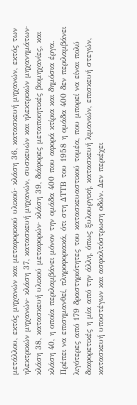μετάλλου, εκτός μηχανών και μεταφορικού υλικού· κλάση 36, κατασκευή μηχανών, εκτός των ηλεκτρικών μηχανών· κλάση 37, κατασκευή μηχανών, συσκευών και ηλεκτρικών μηχανημάτων· κλάση 38, κατασκευή υλικού μεταφορών· κλάση 39, διάφορες μεταποιητικές βιομηχανίες, και κλάση 40, η οποία περιλαμβάνει μόνον την ομάδα 400 που αφορά κτίρια και δημόσια έργα.
Πρέπει να επισημανθεί, πληροφοριακά, ότι στη ΔΤΤΒ του 1958 η ομάδα 400 δεν περιλαμβάνει λιγότερες από 179 δραστηριότητες του κατασκευαστικού τομέα, που μπορεί να είναι πολύ διαφορετικές η μία από την άλλη, όπως ξυλουργική, κατασκευή λιμανιών, επισκευή στεγών, κατασκευή υποστέγων και ασφαλτόστρωση οδών. Δεν περιέχει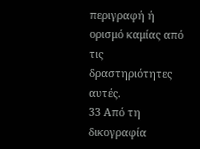περιγραφή ή ορισμό καμίας από τις δραστηριότητες αυτές.
33 Από τη δικογραφία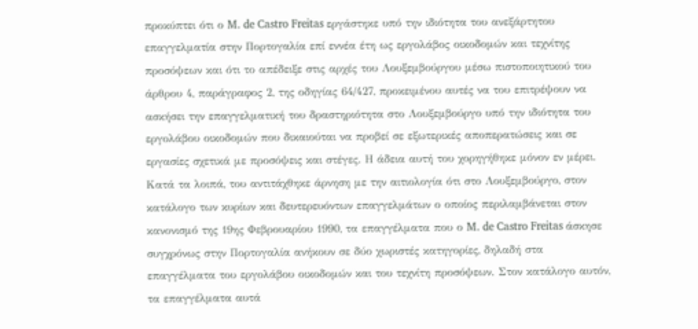προκύπτει ότι ο M. de Castro Freitas εργάστηκε υπό την ιδιότητα του ανεξάρτητου επαγγελματία στην Πορτογαλία επί εννέα έτη ως εργολάβος οικοδομών και τεχνίτης προσόψεων και ότι το απέδειξε στις αρχές του Λουξεμβούργου μέσω πιστοποιητικού του άρθρου 4, παράγραφος 2, της οδηγίας 64/427, προκειμένου αυτές να του επιτρέψουν να ασκήσει την επαγγελματική του δραστηριότητα στο Λουξεμβούργο υπό την ιδιότητα του εργολάβου οικοδομών που δικαιούται να προβεί σε εξωτερικές αποπερατώσεις και σε εργασίες σχετικά με προσόψεις και στέγες. Η άδεια αυτή του χορηγήθηκε μόνον εν μέρει. Κατά τα λοιπά, του αντιτάχθηκε άρνηση με την αιτιολογία ότι στο Λουξεμβούργο, στον κατάλογο των κυρίων και δευτερευόντων επαγγελμάτων ο οποίος περιλαμβάνεται στον κανονισμό της 19ης Φεβρουαρίου 1990, τα επαγγέλματα που ο M. de Castro Freitas άσκησε συγχρόνως στην Πορτογαλία ανήκουν σε δύο χωριστές κατηγορίες, δηλαδή στα επαγγέλματα του εργολάβου οικοδομών και του τεχνίτη προσόψεων. Στον κατάλογο αυτόν, τα επαγγέλματα αυτά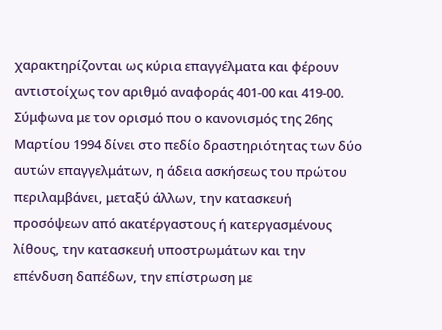χαρακτηρίζονται ως κύρια επαγγέλματα και φέρουν αντιστοίχως τον αριθμό αναφοράς 401-00 και 419-00.
Σύμφωνα με τον ορισμό που ο κανονισμός της 26ης Μαρτίου 1994 δίνει στο πεδίο δραστηριότητας των δύο αυτών επαγγελμάτων, η άδεια ασκήσεως του πρώτου περιλαμβάνει, μεταξύ άλλων, την κατασκευή προσόψεων από ακατέργαστους ή κατεργασμένους λίθους, την κατασκευή υποστρωμάτων και την επένδυση δαπέδων, την επίστρωση με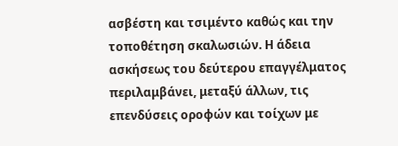ασβέστη και τσιμέντο καθώς και την τοποθέτηση σκαλωσιών. Η άδεια ασκήσεως του δεύτερου επαγγέλματος περιλαμβάνει, μεταξύ άλλων, τις επενδύσεις οροφών και τοίχων με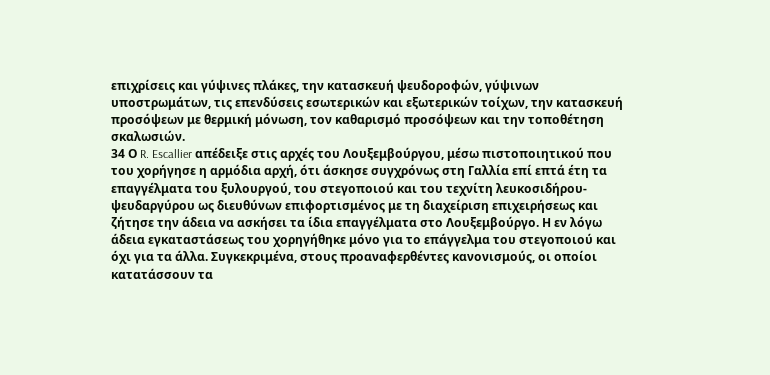επιχρίσεις και γύψινες πλάκες, την κατασκευή ψευδοροφών, γύψινων υποστρωμάτων, τις επενδύσεις εσωτερικών και εξωτερικών τοίχων, την κατασκευή προσόψεων με θερμική μόνωση, τον καθαρισμό προσόψεων και την τοποθέτηση σκαλωσιών.
34 Ο R. Escallier απέδειξε στις αρχές του Λουξεμβούργου, μέσω πιστοποιητικού που του χορήγησε η αρμόδια αρχή, ότι άσκησε συγχρόνως στη Γαλλία επί επτά έτη τα επαγγέλματα του ξυλουργού, του στεγοποιού και του τεχνίτη λευκοσιδήρου-ψευδαργύρου ως διευθύνων επιφορτισμένος με τη διαχείριση επιχειρήσεως και ζήτησε την άδεια να ασκήσει τα ίδια επαγγέλματα στο Λουξεμβούργο. Η εν λόγω άδεια εγκαταστάσεως του χορηγήθηκε μόνο για το επάγγελμα του στεγοποιού και όχι για τα άλλα. Συγκεκριμένα, στους προαναφερθέντες κανονισμούς, οι οποίοι κατατάσσουν τα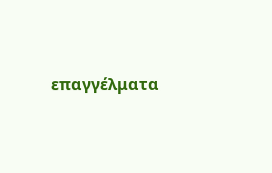επαγγέλματα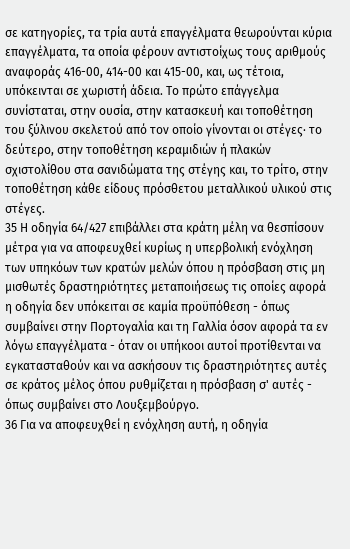σε κατηγορίες, τα τρία αυτά επαγγέλματα θεωρούνται κύρια επαγγέλματα, τα οποία φέρουν αντιστοίχως τους αριθμούς αναφοράς 416-00, 414-00 και 415-00, και, ως τέτοια, υπόκεινται σε χωριστή άδεια. Το πρώτο επάγγελμα συνίσταται, στην ουσία, στην κατασκευή και τοποθέτηση του ξύλινου σκελετού από τον οποίο γίνονται οι στέγες· το δεύτερο, στην τοποθέτηση κεραμιδιών ή πλακών σχιστολίθου στα σανιδώματα της στέγης και, το τρίτο, στην τοποθέτηση κάθε είδους πρόσθετου μεταλλικού υλικού στις στέγες.
35 Η οδηγία 64/427 επιβάλλει στα κράτη μέλη να θεσπίσουν μέτρα για να αποφευχθεί κυρίως η υπερβολική ενόχληση των υπηκόων των κρατών μελών όπου η πρόσβαση στις μη μισθωτές δραστηριότητες μεταποιήσεως τις οποίες αφορά η οδηγία δεν υπόκειται σε καμία προϋπόθεση - όπως συμβαίνει στην Πορτογαλία και τη Γαλλία όσον αφορά τα εν λόγω επαγγέλματα - όταν οι υπήκοοι αυτοί προτίθενται να εγκατασταθούν και να ασκήσουν τις δραστηριότητες αυτές σε κράτος μέλος όπου ρυθμίζεται η πρόσβαση σ' αυτές - όπως συμβαίνει στο Λουξεμβούργο.
36 Για να αποφευχθεί η ενόχληση αυτή, η οδηγία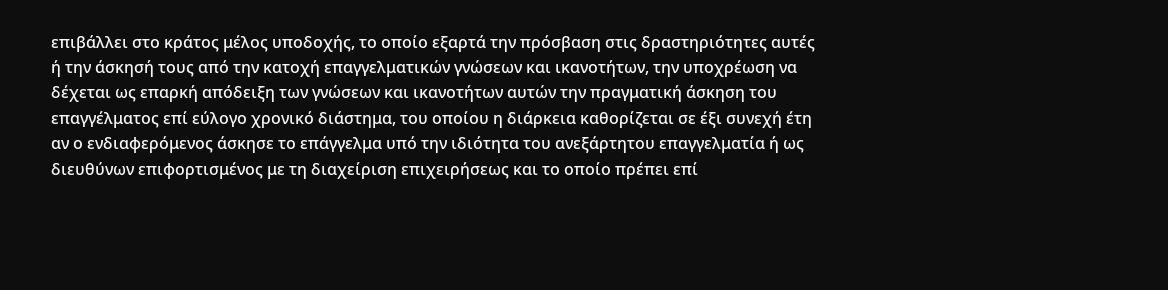επιβάλλει στο κράτος μέλος υποδοχής, το οποίο εξαρτά την πρόσβαση στις δραστηριότητες αυτές ή την άσκησή τους από την κατοχή επαγγελματικών γνώσεων και ικανοτήτων, την υποχρέωση να δέχεται ως επαρκή απόδειξη των γνώσεων και ικανοτήτων αυτών την πραγματική άσκηση του επαγγέλματος επί εύλογο χρονικό διάστημα, του οποίου η διάρκεια καθορίζεται σε έξι συνεχή έτη αν ο ενδιαφερόμενος άσκησε το επάγγελμα υπό την ιδιότητα του ανεξάρτητου επαγγελματία ή ως διευθύνων επιφορτισμένος με τη διαχείριση επιχειρήσεως και το οποίο πρέπει επί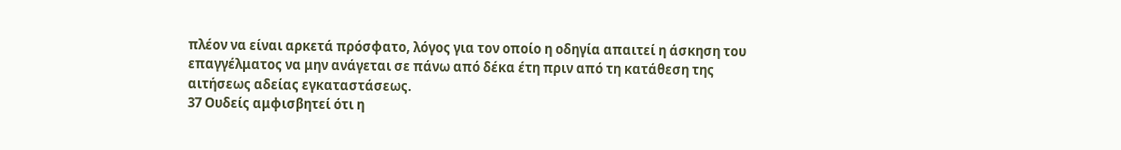πλέον να είναι αρκετά πρόσφατο, λόγος για τον οποίο η οδηγία απαιτεί η άσκηση του επαγγέλματος να μην ανάγεται σε πάνω από δέκα έτη πριν από τη κατάθεση της αιτήσεως αδείας εγκαταστάσεως.
37 Ουδείς αμφισβητεί ότι η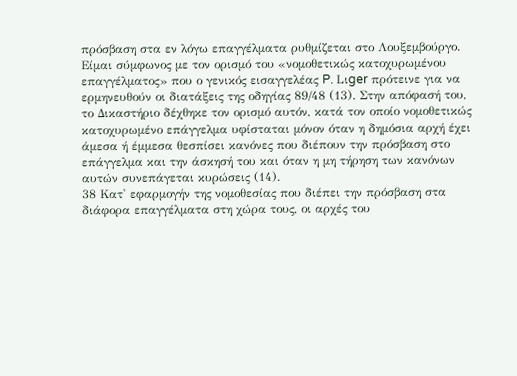πρόσβαση στα εν λόγω επαγγέλματα ρυθμίζεται στο Λουξεμβούργο. Είμαι σύμφωνος με τον ορισμό του «νομοθετικώς κατοχυρωμένου επαγγέλματος» που ο γενικός εισαγγελέας P. Lιger πρότεινε για να ερμηνευθούν οι διατάξεις της οδηγίας 89/48 (13). Στην απόφασή του, το Δικαστήριο δέχθηκε τον ορισμό αυτόν, κατά τον οποίο νομοθετικώς κατοχυρωμένο επάγγελμα υφίσταται μόνον όταν η δημόσια αρχή έχει άμεσα ή έμμεσα θεσπίσει κανόνες που διέπουν την πρόσβαση στο επάγγελμα και την άσκησή του και όταν η μη τήρηση των κανόνων αυτών συνεπάγεται κυρώσεις (14).
38 Κατ' εφαρμογήν της νομοθεσίας που διέπει την πρόσβαση στα διάφορα επαγγέλματα στη χώρα τους, οι αρχές του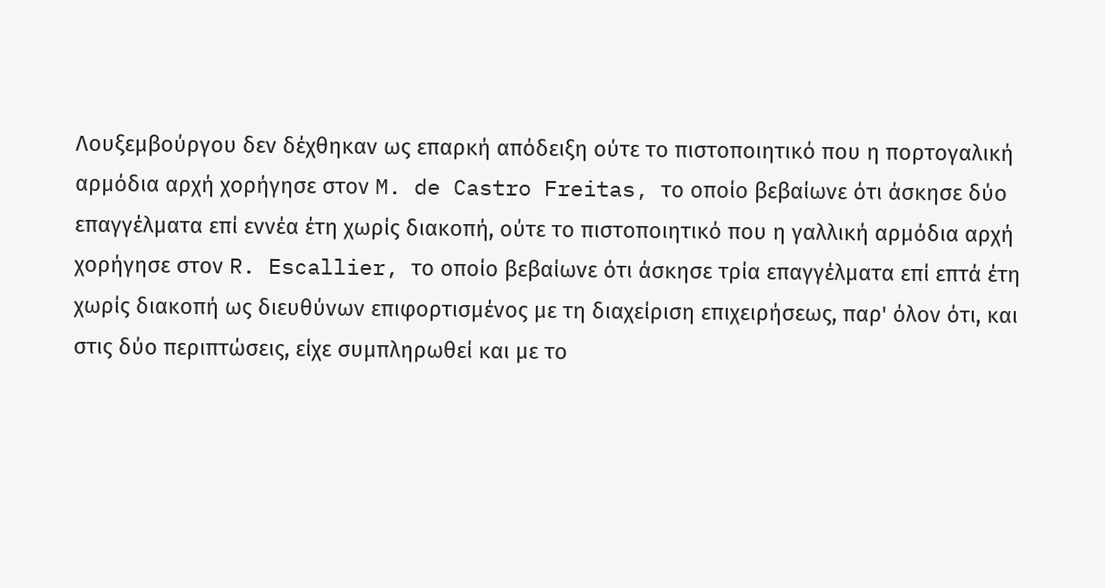Λουξεμβούργου δεν δέχθηκαν ως επαρκή απόδειξη ούτε το πιστοποιητικό που η πορτογαλική αρμόδια αρχή χορήγησε στον M. de Castro Freitas, το οποίο βεβαίωνε ότι άσκησε δύο επαγγέλματα επί εννέα έτη χωρίς διακοπή, ούτε το πιστοποιητικό που η γαλλική αρμόδια αρχή χορήγησε στον R. Escallier, το οποίο βεβαίωνε ότι άσκησε τρία επαγγέλματα επί επτά έτη χωρίς διακοπή ως διευθύνων επιφορτισμένος με τη διαχείριση επιχειρήσεως, παρ' όλον ότι, και στις δύο περιπτώσεις, είχε συμπληρωθεί και με το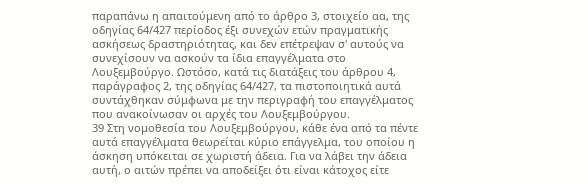παραπάνω η απαιτούμενη από το άρθρο 3, στοιχείο αα, της οδηγίας 64/427 περίοδος έξι συνεχών ετών πραγματικής ασκήσεως δραστηριότητας, και δεν επέτρεψαν σ' αυτούς να συνεχίσουν να ασκούν τα ίδια επαγγέλματα στο Λουξεμβούργο. Ωστόσο, κατά τις διατάξεις του άρθρου 4, παράγραφος 2, της οδηγίας 64/427, τα πιστοποιητικά αυτά συντάχθηκαν σύμφωνα με την περιγραφή του επαγγέλματος που ανακοίνωσαν οι αρχές του Λουξεμβούργου.
39 Στη νομοθεσία του Λουξεμβούργου, κάθε ένα από τα πέντε αυτά επαγγέλματα θεωρείται κύριο επάγγελμα, του οποίου η άσκηση υπόκειται σε χωριστή άδεια. Για να λάβει την άδεια αυτή, ο αιτών πρέπει να αποδείξει ότι είναι κάτοχος είτε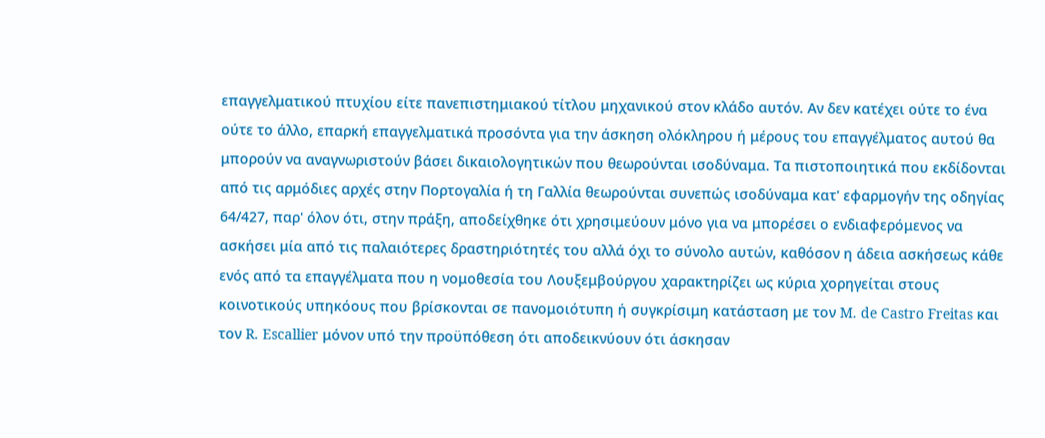επαγγελματικού πτυχίου είτε πανεπιστημιακού τίτλου μηχανικού στον κλάδο αυτόν. Αν δεν κατέχει ούτε το ένα ούτε το άλλο, επαρκή επαγγελματικά προσόντα για την άσκηση ολόκληρου ή μέρους του επαγγέλματος αυτού θα μπορούν να αναγνωριστούν βάσει δικαιολογητικών που θεωρούνται ισοδύναμα. Τα πιστοποιητικά που εκδίδονται από τις αρμόδιες αρχές στην Πορτογαλία ή τη Γαλλία θεωρούνται συνεπώς ισοδύναμα κατ' εφαρμογήν της οδηγίας 64/427, παρ' όλον ότι, στην πράξη, αποδείχθηκε ότι χρησιμεύουν μόνο για να μπορέσει ο ενδιαφερόμενος να ασκήσει μία από τις παλαιότερες δραστηριότητές του αλλά όχι το σύνολο αυτών, καθόσον η άδεια ασκήσεως κάθε ενός από τα επαγγέλματα που η νομοθεσία του Λουξεμβούργου χαρακτηρίζει ως κύρια χορηγείται στους κοινοτικούς υπηκόους που βρίσκονται σε πανομοιότυπη ή συγκρίσιμη κατάσταση με τον M. de Castro Freitas και τον R. Escallier μόνον υπό την προϋπόθεση ότι αποδεικνύουν ότι άσκησαν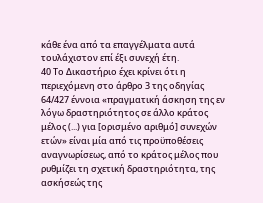κάθε ένα από τα επαγγέλματα αυτά τουλάχιστον επί έξι συνεχή έτη.
40 Το Δικαστήριο έχει κρίνει ότι η περιεχόμενη στο άρθρο 3 της οδηγίας 64/427 έννοια «πραγματική άσκηση της εν λόγω δραστηριότητος σε άλλο κράτος μέλος (...) για [ορισμένο αριθμό] συνεχών ετών» είναι μία από τις προϋποθέσεις αναγνωρίσεως, από το κράτος μέλος που ρυθμίζει τη σχετική δραστηριότητα, της ασκήσεώς της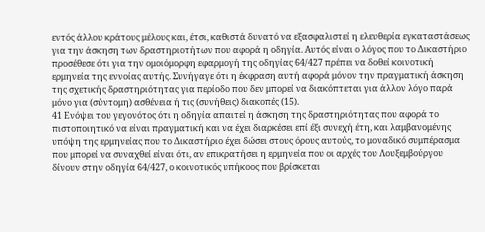εντός άλλου κράτους μέλους και, έτσι, καθιστά δυνατό να εξασφαλιστεί η ελευθερία εγκαταστάσεως για την άσκηση των δραστηριοτήτων που αφορά η οδηγία. Αυτός είναι ο λόγος που το Δικαστήριο προσέθεσε ότι για την ομοιόμορφη εφαρμογή της οδηγίας 64/427 πρέπει να δοθεί κοινοτική ερμηνεία της εννοίας αυτής. Συνήγαγε ότι η έκφραση αυτή αφορά μόνον την πραγματική άσκηση της σχετικής δραστηριότητας για περίοδο που δεν μπορεί να διακόπτεται για άλλον λόγο παρά μόνο για (σύντομη) ασθένεια ή τις (συνήθεις) διακοπές (15).
41 Ενόψει του γεγονότος ότι η οδηγία απαιτεί η άσκηση της δραστηριότητας που αφορά το πιστοποιητικό να είναι πραγματική και να έχει διαρκέσει επί έξι συνεχή έτη, και λαμβανομένης υπόψη της ερμηνείας που το Δικαστήριο έχει δώσει στους όρους αυτούς, το μοναδικό συμπέρασμα που μπορεί να συναχθεί είναι ότι, αν επικρατήσει η ερμηνεία που οι αρχές του Λουξεμβούργου δίνουν στην οδηγία 64/427, ο κοινοτικός υπήκοος που βρίσκεται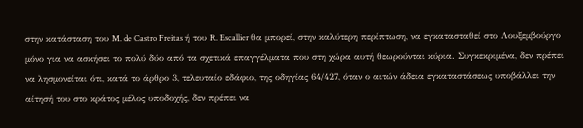στην κατάσταση του M. de Castro Freitas ή του R. Escallier θα μπορεί, στην καλύτερη περίπτωση, να εγκατασταθεί στο Λουξεμβούργο μόνο για να ασκήσει το πολύ δύο από τα σχετικά επαγγέλματα που στη χώρα αυτή θεωρούνται κύρια. Συγκεκριμένα, δεν πρέπει να λησμονείται ότι, κατά το άρθρο 3, τελευταίο εδάφιο, της οδηγίας 64/427, όταν ο αιτών άδεια εγκαταστάσεως υποβάλλει την αίτησή του στο κράτος μέλος υποδοχής, δεν πρέπει να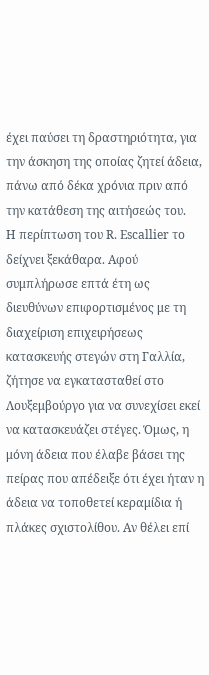έχει παύσει τη δραστηριότητα, για την άσκηση της οποίας ζητεί άδεια, πάνω από δέκα χρόνια πριν από την κατάθεση της αιτήσεώς του.
Η περίπτωση του R. Escallier το δείχνει ξεκάθαρα. Αφού συμπλήρωσε επτά έτη ως διευθύνων επιφορτισμένος με τη διαχείριση επιχειρήσεως κατασκευής στεγών στη Γαλλία, ζήτησε να εγκατασταθεί στο Λουξεμβούργο για να συνεχίσει εκεί να κατασκευάζει στέγες. Όμως, η μόνη άδεια που έλαβε βάσει της πείρας που απέδειξε ότι έχει ήταν η άδεια να τοποθετεί κεραμίδια ή πλάκες σχιστολίθου. Αν θέλει επί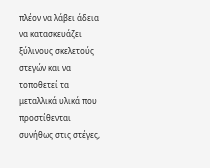πλέον να λάβει άδεια να κατασκευάζει ξύλινους σκελετούς στεγών και να τοποθετεί τα μεταλλικά υλικά που προστίθενται συνήθως στις στέγες,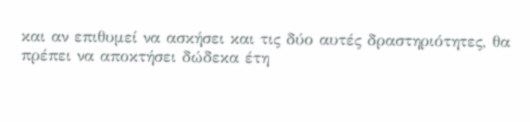και αν επιθυμεί να ασκήσει και τις δύο αυτές δραστηριότητες, θα πρέπει να αποκτήσει δώδεκα έτη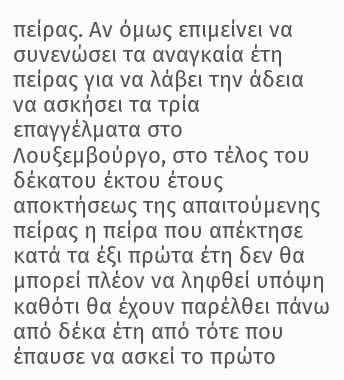πείρας. Αν όμως επιμείνει να συνενώσει τα αναγκαία έτη πείρας για να λάβει την άδεια να ασκήσει τα τρία επαγγέλματα στο Λουξεμβούργο, στο τέλος του δέκατου έκτου έτους αποκτήσεως της απαιτούμενης πείρας η πείρα που απέκτησε κατά τα έξι πρώτα έτη δεν θα μπορεί πλέον να ληφθεί υπόψη καθότι θα έχουν παρέλθει πάνω από δέκα έτη από τότε που έπαυσε να ασκεί το πρώτο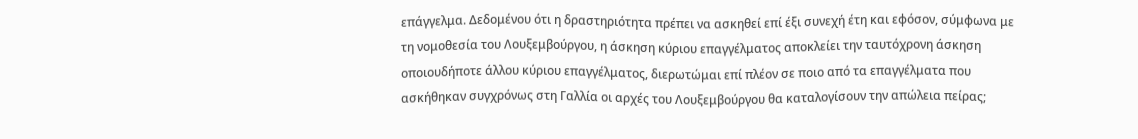επάγγελμα. Δεδομένου ότι η δραστηριότητα πρέπει να ασκηθεί επί έξι συνεχή έτη και εφόσον, σύμφωνα με τη νομοθεσία του Λουξεμβούργου, η άσκηση κύριου επαγγέλματος αποκλείει την ταυτόχρονη άσκηση οποιουδήποτε άλλου κύριου επαγγέλματος, διερωτώμαι επί πλέον σε ποιο από τα επαγγέλματα που ασκήθηκαν συγχρόνως στη Γαλλία οι αρχές του Λουξεμβούργου θα καταλογίσουν την απώλεια πείρας;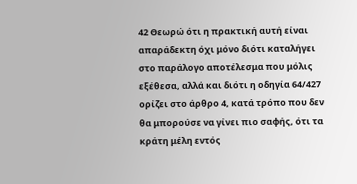42 Θεωρώ ότι η πρακτική αυτή είναι απαράδεκτη όχι μόνο διότι καταλήγει στο παράλογο αποτέλεσμα που μόλις εξέθεσα, αλλά και διότι η οδηγία 64/427 ορίζει στο άρθρο 4, κατά τρόπο που δεν θα μπορούσε να γίνει πιο σαφής, ότι τα κράτη μέλη εντός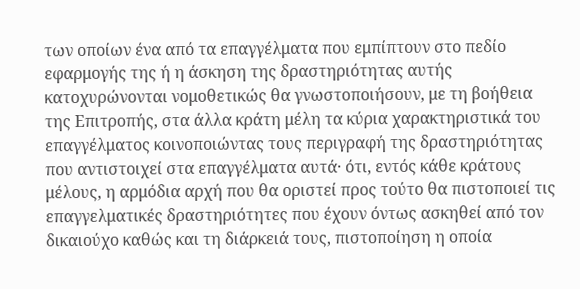των οποίων ένα από τα επαγγέλματα που εμπίπτουν στο πεδίο εφαρμογής της ή η άσκηση της δραστηριότητας αυτής κατοχυρώνονται νομοθετικώς θα γνωστοποιήσουν, με τη βοήθεια της Επιτροπής, στα άλλα κράτη μέλη τα κύρια χαρακτηριστικά του επαγγέλματος κοινοποιώντας τους περιγραφή της δραστηριότητας που αντιστοιχεί στα επαγγέλματα αυτά· ότι, εντός κάθε κράτους μέλους, η αρμόδια αρχή που θα οριστεί προς τούτο θα πιστοποιεί τις επαγγελματικές δραστηριότητες που έχουν όντως ασκηθεί από τον δικαιούχο καθώς και τη διάρκειά τους, πιστοποίηση η οποία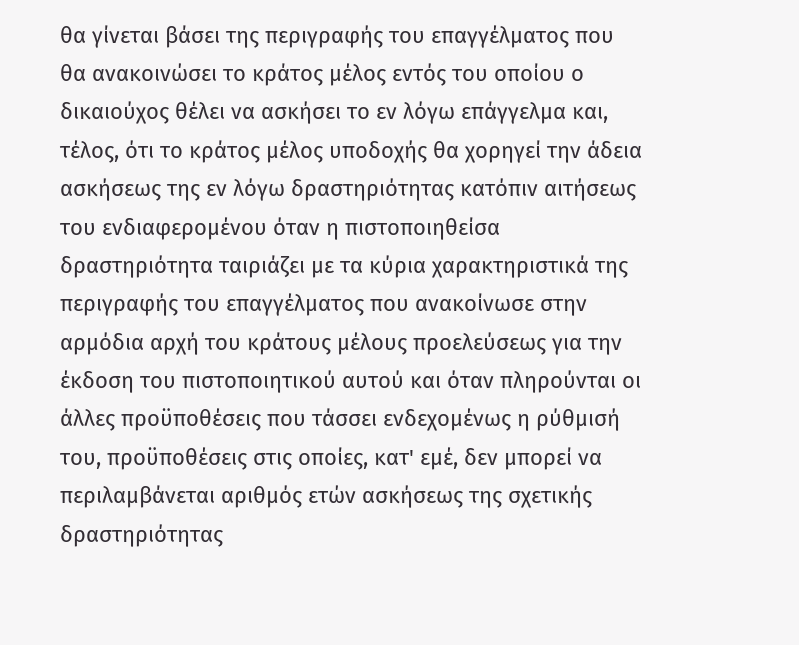θα γίνεται βάσει της περιγραφής του επαγγέλματος που θα ανακοινώσει το κράτος μέλος εντός του οποίου ο δικαιούχος θέλει να ασκήσει το εν λόγω επάγγελμα και, τέλος, ότι το κράτος μέλος υποδοχής θα χορηγεί την άδεια ασκήσεως της εν λόγω δραστηριότητας κατόπιν αιτήσεως του ενδιαφερομένου όταν η πιστοποιηθείσα δραστηριότητα ταιριάζει με τα κύρια χαρακτηριστικά της περιγραφής του επαγγέλματος που ανακοίνωσε στην αρμόδια αρχή του κράτους μέλους προελεύσεως για την έκδοση του πιστοποιητικού αυτού και όταν πληρούνται οι άλλες προϋποθέσεις που τάσσει ενδεχομένως η ρύθμισή του, προϋποθέσεις στις οποίες, κατ' εμέ, δεν μπορεί να περιλαμβάνεται αριθμός ετών ασκήσεως της σχετικής δραστηριότητας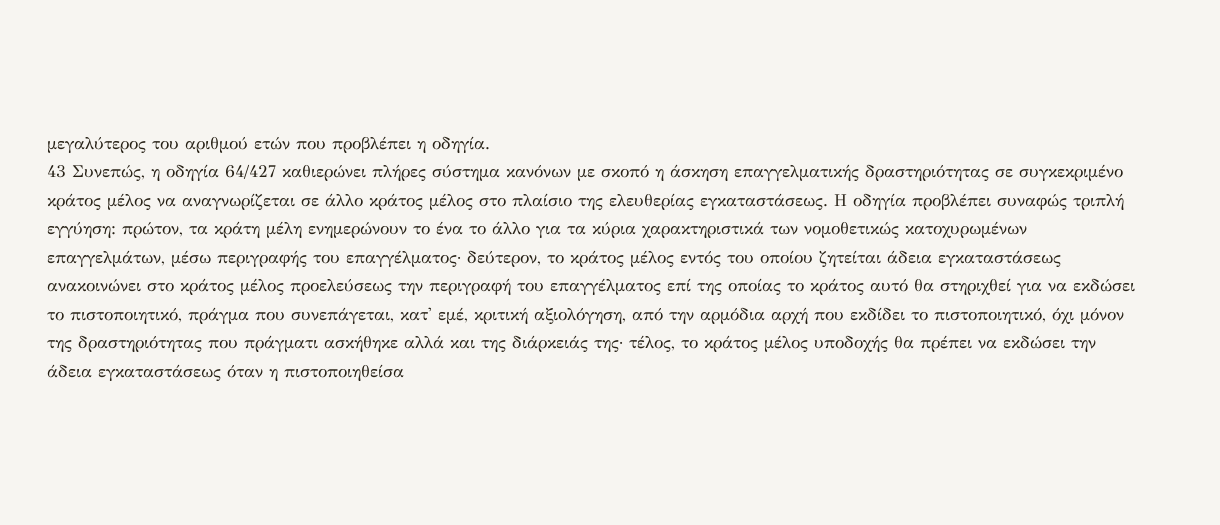μεγαλύτερος του αριθμού ετών που προβλέπει η οδηγία.
43 Συνεπώς, η οδηγία 64/427 καθιερώνει πλήρες σύστημα κανόνων με σκοπό η άσκηση επαγγελματικής δραστηριότητας σε συγκεκριμένο κράτος μέλος να αναγνωρίζεται σε άλλο κράτος μέλος στο πλαίσιο της ελευθερίας εγκαταστάσεως. Η οδηγία προβλέπει συναφώς τριπλή εγγύηση: πρώτον, τα κράτη μέλη ενημερώνουν το ένα το άλλο για τα κύρια χαρακτηριστικά των νομοθετικώς κατοχυρωμένων επαγγελμάτων, μέσω περιγραφής του επαγγέλματος· δεύτερον, το κράτος μέλος εντός του οποίου ζητείται άδεια εγκαταστάσεως ανακοινώνει στο κράτος μέλος προελεύσεως την περιγραφή του επαγγέλματος επί της οποίας το κράτος αυτό θα στηριχθεί για να εκδώσει το πιστοποιητικό, πράγμα που συνεπάγεται, κατ' εμέ, κριτική αξιολόγηση, από την αρμόδια αρχή που εκδίδει το πιστοποιητικό, όχι μόνον της δραστηριότητας που πράγματι ασκήθηκε αλλά και της διάρκειάς της· τέλος, το κράτος μέλος υποδοχής θα πρέπει να εκδώσει την άδεια εγκαταστάσεως όταν η πιστοποιηθείσα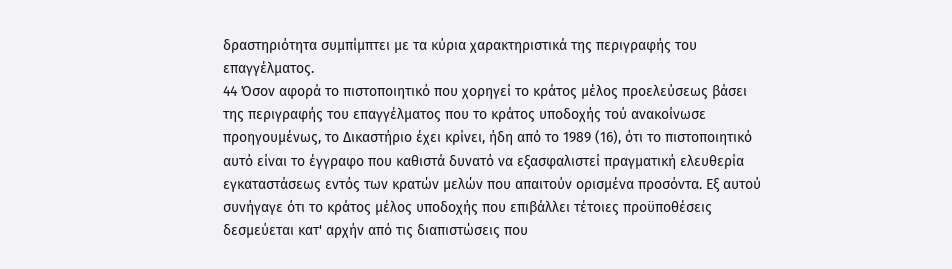δραστηριότητα συμπίμπτει με τα κύρια χαρακτηριστικά της περιγραφής του επαγγέλματος.
44 Όσον αφορά το πιστοποιητικό που χορηγεί το κράτος μέλος προελεύσεως βάσει της περιγραφής του επαγγέλματος που το κράτος υποδοχής τού ανακοίνωσε προηγουμένως, το Δικαστήριο έχει κρίνει, ήδη από το 1989 (16), ότι το πιστοποιητικό αυτό είναι το έγγραφο που καθιστά δυνατό να εξασφαλιστεί πραγματική ελευθερία εγκαταστάσεως εντός των κρατών μελών που απαιτούν ορισμένα προσόντα. Εξ αυτού συνήγαγε ότι το κράτος μέλος υποδοχής που επιβάλλει τέτοιες προϋποθέσεις δεσμεύεται κατ' αρχήν από τις διαπιστώσεις που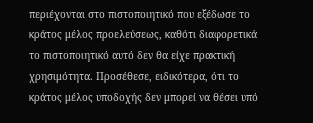περιέχονται στο πιστοποιητικό που εξέδωσε το κράτος μέλος προελεύσεως, καθότι διαφορετικά το πιστοποιητικό αυτό δεν θα είχε πρακτική χρησιμότητα. Προσέθεσε, ειδικότερα, ότι το κράτος μέλος υποδοχής δεν μπορεί να θέσει υπό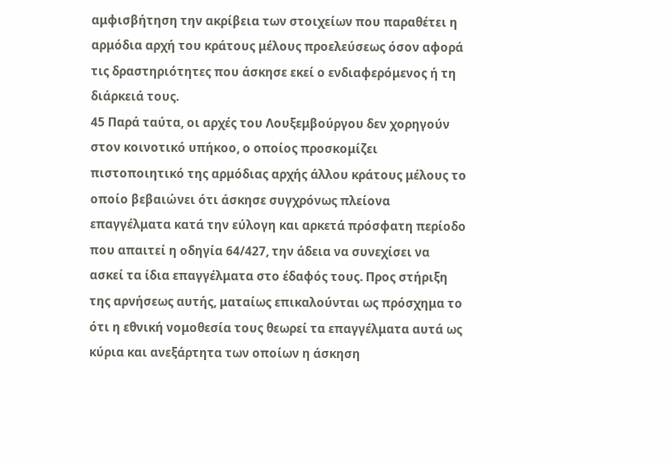αμφισβήτηση την ακρίβεια των στοιχείων που παραθέτει η αρμόδια αρχή του κράτους μέλους προελεύσεως όσον αφορά τις δραστηριότητες που άσκησε εκεί ο ενδιαφερόμενος ή τη διάρκειά τους.
45 Παρά ταύτα, οι αρχές του Λουξεμβούργου δεν χορηγούν στον κοινοτικό υπήκοο, ο οποίος προσκομίζει πιστοποιητικό της αρμόδιας αρχής άλλου κράτους μέλους το οποίο βεβαιώνει ότι άσκησε συγχρόνως πλείονα επαγγέλματα κατά την εύλογη και αρκετά πρόσφατη περίοδο που απαιτεί η οδηγία 64/427, την άδεια να συνεχίσει να ασκεί τα ίδια επαγγέλματα στο έδαφός τους. Προς στήριξη της αρνήσεως αυτής, ματαίως επικαλούνται ως πρόσχημα το ότι η εθνική νομοθεσία τους θεωρεί τα επαγγέλματα αυτά ως κύρια και ανεξάρτητα των οποίων η άσκηση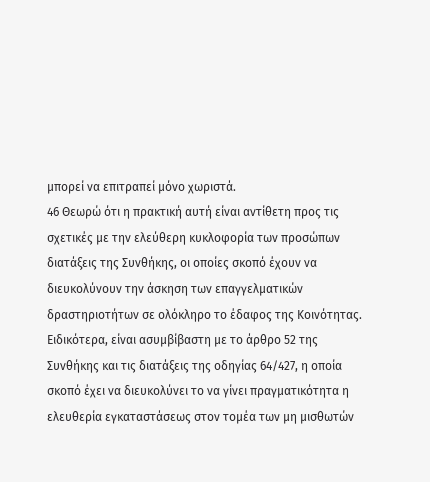μπορεί να επιτραπεί μόνο χωριστά.
46 Θεωρώ ότι η πρακτική αυτή είναι αντίθετη προς τις σχετικές με την ελεύθερη κυκλοφορία των προσώπων διατάξεις της Συνθήκης, οι οποίες σκοπό έχουν να διευκολύνουν την άσκηση των επαγγελματικών δραστηριοτήτων σε ολόκληρο το έδαφος της Κοινότητας. Ειδικότερα, είναι ασυμβίβαστη με το άρθρο 52 της Συνθήκης και τις διατάξεις της οδηγίας 64/427, η οποία σκοπό έχει να διευκολύνει το να γίνει πραγματικότητα η ελευθερία εγκαταστάσεως στον τομέα των μη μισθωτών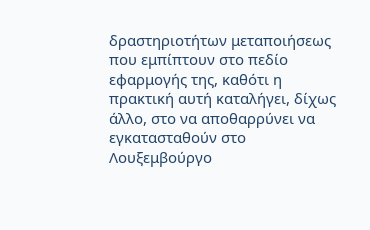δραστηριοτήτων μεταποιήσεως που εμπίπτουν στο πεδίο εφαρμογής της, καθότι η πρακτική αυτή καταλήγει, δίχως άλλο, στο να αποθαρρύνει να εγκατασταθούν στο Λουξεμβούργο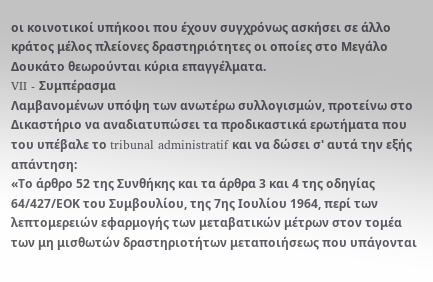οι κοινοτικοί υπήκοοι που έχουν συγχρόνως ασκήσει σε άλλο κράτος μέλος πλείονες δραστηριότητες οι οποίες στο Μεγάλο Δουκάτο θεωρούνται κύρια επαγγέλματα.
VII - Συμπέρασμα
Λαμβανομένων υπόψη των ανωτέρω συλλογισμών, προτείνω στο Δικαστήριο να αναδιατυπώσει τα προδικαστικά ερωτήματα που του υπέβαλε το tribunal administratif και να δώσει σ' αυτά την εξής απάντηση:
«Το άρθρο 52 της Συνθήκης και τα άρθρα 3 και 4 της οδηγίας 64/427/ΕΟΚ του Συμβουλίου, της 7ης Ιουλίου 1964, περί των λεπτομερειών εφαρμογής των μεταβατικών μέτρων στον τομέα των μη μισθωτών δραστηριοτήτων μεταποιήσεως που υπάγονται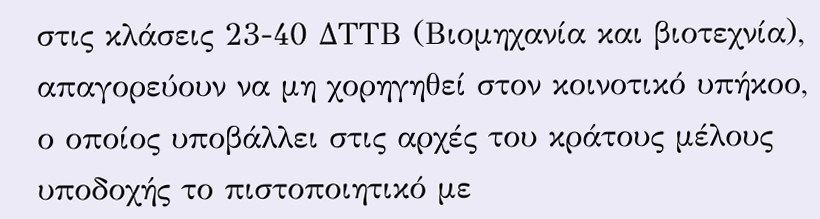στις κλάσεις 23-40 ΔΤΤΒ (Βιομηχανία και βιοτεχνία), απαγορεύουν να μη χορηγηθεί στον κοινοτικό υπήκοο, ο οποίος υποβάλλει στις αρχές του κράτους μέλους υποδοχής το πιστοποιητικό με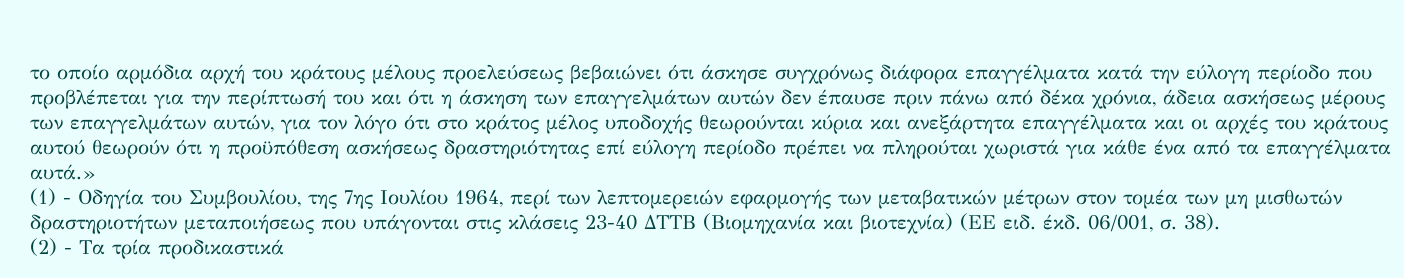το οποίο αρμόδια αρχή του κράτους μέλους προελεύσεως βεβαιώνει ότι άσκησε συγχρόνως διάφορα επαγγέλματα κατά την εύλογη περίοδο που προβλέπεται για την περίπτωσή του και ότι η άσκηση των επαγγελμάτων αυτών δεν έπαυσε πριν πάνω από δέκα χρόνια, άδεια ασκήσεως μέρους των επαγγελμάτων αυτών, για τον λόγο ότι στο κράτος μέλος υποδοχής θεωρούνται κύρια και ανεξάρτητα επαγγέλματα και οι αρχές του κράτους αυτού θεωρούν ότι η προϋπόθεση ασκήσεως δραστηριότητας επί εύλογη περίοδο πρέπει να πληρούται χωριστά για κάθε ένα από τα επαγγέλματα αυτά.»
(1) - Οδηγία του Συμβουλίου, της 7ης Ιουλίου 1964, περί των λεπτομερειών εφαρμογής των μεταβατικών μέτρων στον τομέα των μη μισθωτών δραστηριοτήτων μεταποιήσεως που υπάγονται στις κλάσεις 23-40 ΔΤΤΒ (Βιομηχανία και βιοτεχνία) (ΕΕ ειδ. έκδ. 06/001, σ. 38).
(2) - Τα τρία προδικαστικά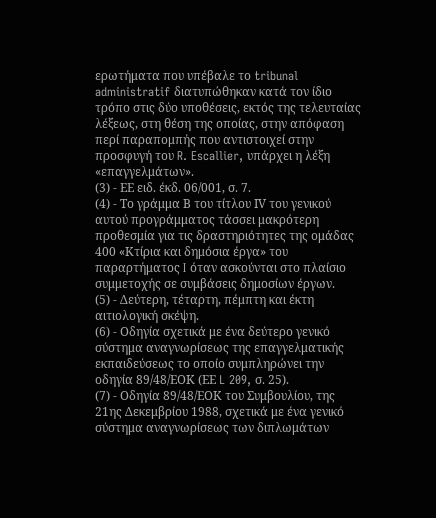ερωτήματα που υπέβαλε το tribunal administratif διατυπώθηκαν κατά τον ίδιο τρόπο στις δύο υποθέσεις, εκτός της τελευταίας λέξεως, στη θέση της οποίας, στην απόφαση περί παραπομπής που αντιστοιχεί στην προσφυγή του R. Escallier, υπάρχει η λέξη «επαγγελμάτων».
(3) - ΕΕ ειδ. έκδ. 06/001, σ. 7.
(4) - Το γράμμα Β του τίτλου ΙV του γενικού αυτού προγράμματος τάσσει μακρότερη προθεσμία για τις δραστηριότητες της ομάδας 400 «Κτίρια και δημόσια έργα» του παραρτήματος I όταν ασκούνται στο πλαίσιο συμμετοχής σε συμβάσεις δημοσίων έργων.
(5) - Δεύτερη, τέταρτη, πέμπτη και έκτη αιτιολογική σκέψη.
(6) - Οδηγία σχετικά με ένα δεύτερο γενικό σύστημα αναγνωρίσεως της επαγγελματικής εκπαιδεύσεως το οποίο συμπληρώνει την οδηγία 89/48/ΕΟΚ (ΕΕ L 209, σ. 25).
(7) - Οδηγία 89/48/ΕΟΚ του Συμβουλίου, της 21ης Δεκεμβρίου 1988, σχετικά με ένα γενικό σύστημα αναγνωρίσεως των διπλωμάτων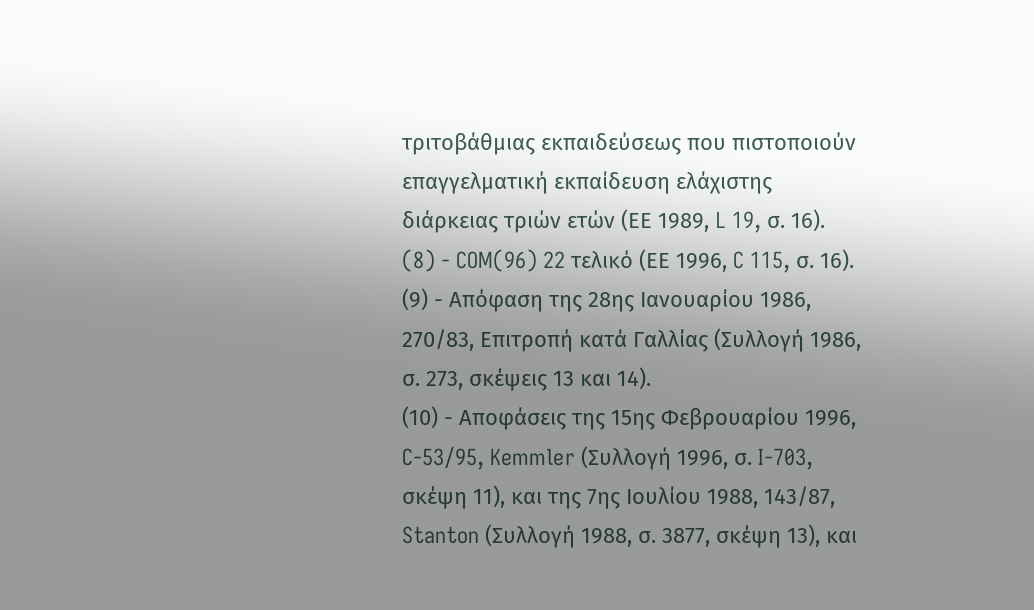τριτοβάθμιας εκπαιδεύσεως που πιστοποιούν επαγγελματική εκπαίδευση ελάχιστης διάρκειας τριών ετών (ΕΕ 1989, L 19, σ. 16).
(8) - COM(96) 22 τελικό (ΕΕ 1996, C 115, σ. 16).
(9) - Απόφαση της 28ης Ιανουαρίου 1986, 270/83, Επιτροπή κατά Γαλλίας (Συλλογή 1986, σ. 273, σκέψεις 13 και 14).
(10) - Αποφάσεις της 15ης Φεβρουαρίου 1996, C-53/95, Kemmler (Συλλογή 1996, σ. I-703, σκέψη 11), και της 7ης Ιουλίου 1988, 143/87, Stanton (Συλλογή 1988, σ. 3877, σκέψη 13), και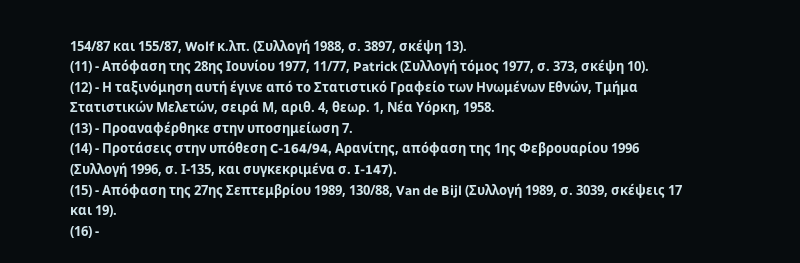154/87 και 155/87, Wolf κ.λπ. (Συλλογή 1988, σ. 3897, σκέψη 13).
(11) - Απόφαση της 28ης Ιουνίου 1977, 11/77, Patrick (Συλλογή τόμος 1977, σ. 373, σκέψη 10).
(12) - Η ταξινόμηση αυτή έγινε από το Στατιστικό Γραφείο των Ηνωμένων Εθνών, Τμήμα Στατιστικών Μελετών, σειρά Μ, αριθ. 4, θεωρ. 1, Νέα Υόρκη, 1958.
(13) - Προαναφέρθηκε στην υποσημείωση 7.
(14) - Προτάσεις στην υπόθεση C-164/94, Αρανίτης, απόφαση της 1ης Φεβρουαρίου 1996 (Συλλογή 1996, σ. Ι-135, και συγκεκριμένα σ. I-147).
(15) - Απόφαση της 27ης Σεπτεμβρίου 1989, 130/88, Van de Bijl (Συλλογή 1989, σ. 3039, σκέψεις 17 και 19).
(16) -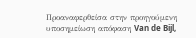Προαναφερθείσα στην προηγούμενη υποσημείωση απόφαση Van de Bijl,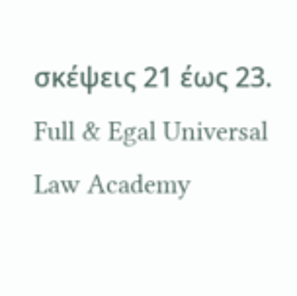σκέψεις 21 έως 23.
Full & Egal Universal Law Academy